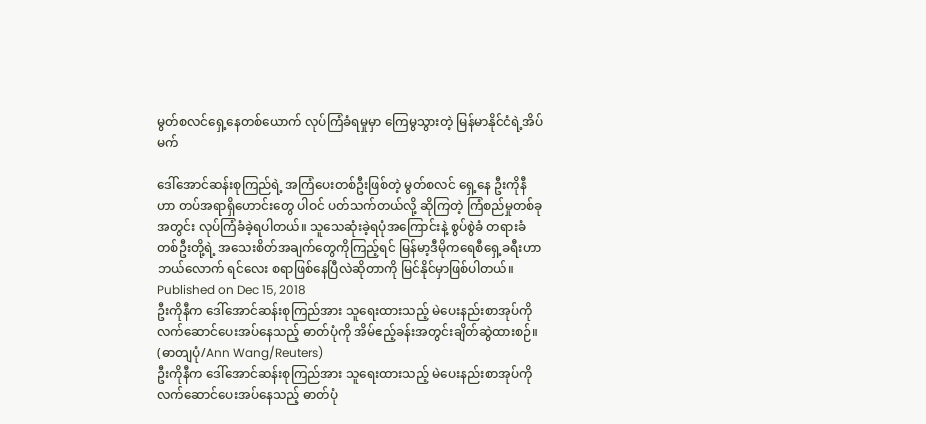မွတ်စလင်ရှေ့နေတစ်ယောက် လုပ်ကြံခံရမှုမှာ ကြေမွသွားတဲ့ မြန်မာနိုင်ငံရဲ့အိပ်မက်

ဒေါ်အောင်ဆန်းစုကြည်ရဲ့ အကြံပေးတစ်ဦးဖြစ်တဲ့ မွတ်စလင် ရှေ့နေ ဦးကိုနီဟာ တပ်အရာရှိဟောင်းတွေ ပါဝင် ပတ်သက်တယ်လို့ ဆိုကြတဲ့ ကြံစည်မှုတစ်ခုအတွင်း လုပ်ကြံခံခဲ့ရပါတယ်။ သူသေဆုံးခဲ့ရပုံအကြောင်းနဲ့ စွပ်စွဲခံ တရားခံတစ်ဦးတို့ရဲ့ အသေးစိတ်အချက်တွေကိုကြည့်ရင် မြန်မာ့ဒီမိုကရေစီရှေ့ခရီးဟာ ဘယ်လောက် ရင်လေး စရာဖြစ်နေပြီလဲဆိုတာကို မြင်နိုင်မှာဖြစ်ပါတယ်။
Published on Dec 15, 2018
ဦးကိုနီက ဒေါ်အောင်ဆန်းစုကြည်အား သူရေးထားသည့် မဲပေးနည်းစာအုပ်ကို လက်ဆောင်ပေးအပ်နေသည့် ဓာတ်ပုံကို အိမ်ဧည့်ခန်းအတွင်းချိတ်ဆွဲထားစဉ်။ (ဓာတျပုံ/Ann Wang/Reuters)
ဦးကိုနီက ဒေါ်အောင်ဆန်းစုကြည်အား သူရေးထားသည့် မဲပေးနည်းစာအုပ်ကို လက်ဆောင်ပေးအပ်နေသည့် ဓာတ်ပုံ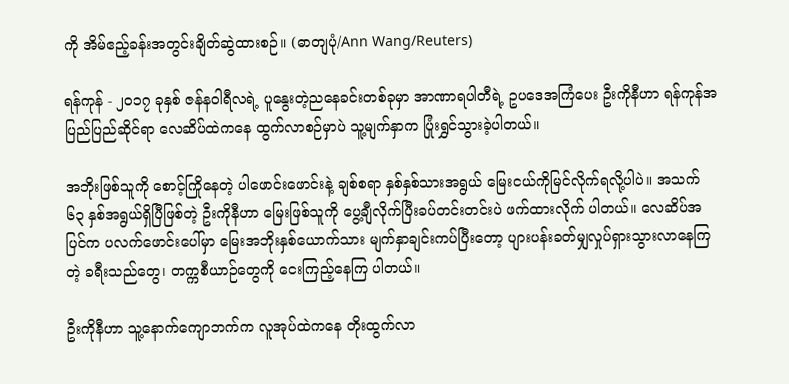ကို အိမ်ဧည့်ခန်းအတွင်းချိတ်ဆွဲထားစဉ်။ (ဓာတျပုံ/Ann Wang/Reuters)

ရန်ကုန် - ၂၀၁၇ ခုနှစ် ဇန်နဝါရီလရဲ့ ပူနွေးတဲ့ညနေခင်းတစ်ခုမှာ အာဏာရပါတီရဲ့ ဥပဒေအကြံပေး ဦးကိုနီဟာ ရန်ကုန်အပြည်ပြည်ဆိုင်ရာ လေဆိပ်ထဲကနေ ထွက်လာစဉ်မှာပဲ သူ့မျက်နှာက ပြုံးရွှင်သွားခဲ့ပါတယ်။

အဘိုးဖြစ်သူကို စောင့်ကြိုနေတဲ့ ပါဖောင်းဖောင်းနဲ့ ချစ်စရာ နှစ်နှစ်သားအရွယ် မြေးငယ်ကိုမြင်လိုက်ရလို့ပါပဲ။ အသက် ၆၃ နှစ်အရွယ်ရှိပြီဖြစ်တဲ့ ဦးကိုနီဟာ မြေးဖြစ်သူကို ပွေ့ချီလိုက်ပြီးခပ်တင်းတင်းပဲ ဖက်ထားလိုက် ပါတယ်။ လေဆိပ်အပြင်က ပလက်ဖောင်းပေါ်မှာ မြေးအဘိုးနှစ်ယောက်သား မျက်နှာချင်းကပ်ပြီးတော့ ပျားပန်းခတ်မျှလှုပ်ရှားသွားလာနေကြတဲ့ ခရီးသည်တွေ၊ တက္ကစီယာဉ်တွေကို ငေးကြည့်နေကြ ပါတယ်။

ဦးကိုနီဟာ သူ့နောက်ကျောဘက်က လူအုပ်ထဲကနေ တိုးထွက်လာ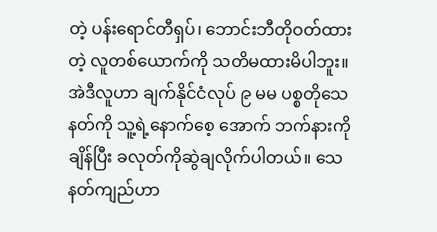တဲ့ ပန်းရောင်တီရှပ်၊ ဘောင်းဘီတိုဝတ်ထားတဲ့ လူတစ်ယောက်ကို သတိမထားမိပါဘူး။ အဲဒီလူဟာ ချက်နိုင်ငံလုပ် ၉ မမ ပစ္စတိုသေနတ်ကို သူ့ရဲ့နောက်စေ့ အောက် ဘက်နားကို ချိန်ပြီး ခလုတ်ကိုဆွဲချလိုက်ပါတယ်။ သေနတ်ကျည်ဟာ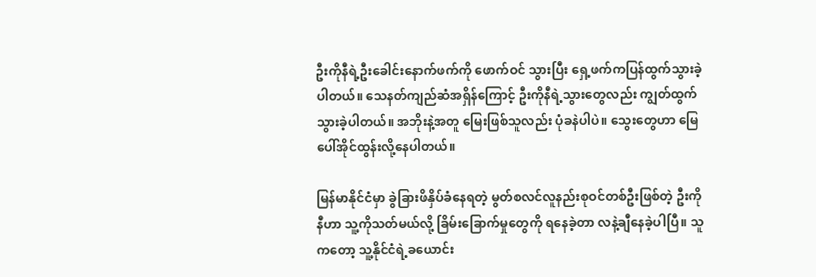ဦးကိုနီရဲ့ဦးခေါင်းနောက်ဖက်ကို ဖောက်ဝင် သွားပြီး ရှေ့ဖက်ကပြန်ထွက်သွားခဲ့ပါတယ်။ သေနတ်ကျည်ဆံအရှိန်ကြောင့် ဦးကိုနီရဲ့သွားတွေလည်း ကျွတ်ထွက် သွားခဲ့ပါတယ်။ အဘိုးနဲ့အတူ မြေးဖြစ်သူလည်း ပုံခနဲပါပဲ။ သွေးတွေဟာ မြေပေါ်အိုင်ထွန်းလို့နေပါတယ်။

မြန်မာနိုင်ငံမှာ ခွဲခြားဖိနှိပ်ခံနေရတဲ့ မွတ်စလင်လူနည်းစုဝင်တစ်ဦးဖြစ်တဲ့ ဦးကိုနီဟာ သူ့ကိုသတ်မယ်လို့ ခြိမ်းခြောက်မှုတွေကို ရနေခဲ့တာ လနဲ့ချီနေခဲ့ပါပြီ။ သူကတော့ သူ့နိုင်ငံရဲ့ခယောင်း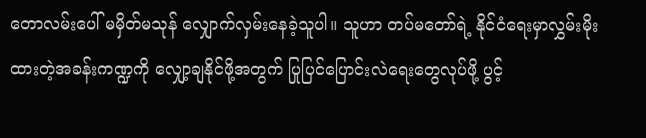တောလမ်းပေါ် မမှိတ်မသုန် လျှောက်လှမ်းနေခဲ့သူပါ။ သူဟာ တပ်မတော်ရဲ့ နိုင်ငံရေးမှာလွှမ်းမိုးထားတဲ့အခန်းကဏ္ဍကို လျှော့ချနိုင်ဖို့အတွက် ပြုပြင်ပြောင်းလဲရေးတွေလုပ်ဖို့ ပွင့်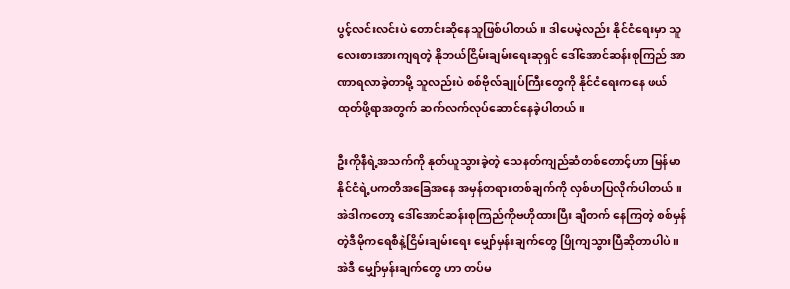ပွင့်လင်းလင်းပဲ တောင်းဆိုနေသူဖြစ်ပါတယ်။ ဒါပေမဲ့လည်း နိုင်ငံရေးမှာ သူ လေးစားအားကျရတဲ့ နိုဘယ်ငြိမ်းချမ်းရေးဆုရှင် ဒေါ်အောင်ဆန်းစုကြည် အာဏာရလာခဲ့တာမို့ သူလည်းပဲ စစ်ဗိုလ်ချုပ်ကြီးတွေကို နိုင်ငံရေးကနေ ဖယ်ထုတ်ဖို့ရာအတွက် ဆက်လက်လုပ်ဆောင်နေခဲ့ပါတယ်။

ဦးကိုနီရဲ့အသက်ကို နုတ်ယူသွားခဲ့တဲ့ သေနတ်ကျည်ဆံတစ်တောင့်ဟာ မြန်မာနိုင်ငံရဲ့ပကတိအခြေအနေ အမှန်တရားတစ်ချက်ကို လှစ်ဟပြလိုက်ပါတယ်။ အဲဒါကတော့ ဒေါ်အောင်ဆန်းစုကြည်ကိုဗဟိုထားပြီး ချီတက် နေကြတဲ့ စစ်မှန်တဲ့ဒီမိုကရေစီနဲ့ငြိမ်းချမ်းရေး မျှော်မှန်းချက်တွေ ပြိုကျသွားပြီဆိုတာပါပဲ။ အဲဒီ မျှော်မှန်းချက်တွေ ဟာ တပ်မ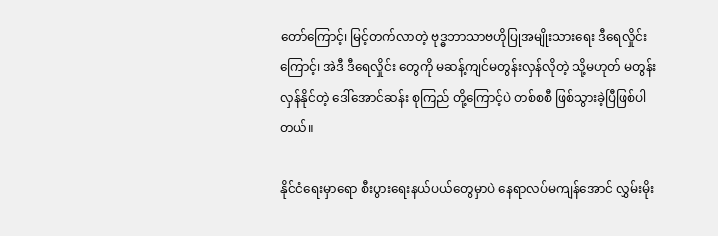တော်ကြောင့်၊ မြင့်တက်လာတဲ့ ဗုဒ္ဓဘာသာဗဟိုပြုအမျိုးသားရေး ဒီရေလှိုင်းကြောင့်၊ အဲဒီ ဒီရေလှိုင်း တွေကို မဆန့်ကျင်မတွန်းလှန်လိုတဲ့ သို့မဟုတ် မတွန်းလှန်နိုင်တဲ့ ဒေါ်အောင်ဆန်း စုကြည် တို့ကြောင့်ပဲ တစ်စစီ ဖြစ်သွားခဲ့ပြီဖြစ်ပါတယ်။

နိုင်ငံရေးမှာရော စီးပွားရေးနယ်ပယ်တွေမှာပဲ နေရာလပ်မကျန်အောင် လွှမ်းမိုး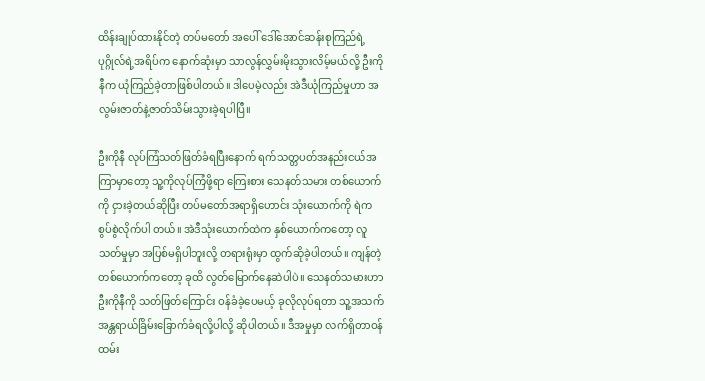ထိန်းချုပ်ထားနိုင်တဲ့ တပ်မတော် အပေါ် ဒေါ်အောင်ဆန်းစုကြည်ရဲ့ပုဂ္ဂိုလ်ရဲ့အရိပ်က နောက်ဆုံးမှာ သာလွန်လွှမ်းမိုးသွားလိမ့်မယ်လို့ ဦးကိုနီက ယုံကြည်ခဲ့တာဖြစ်ပါတယ်။ ဒါပေမဲ့လည်း အဲဒီယုံကြည်မှုဟာ အလွမ်းဇာတ်နဲ့ဇာတ်သိမ်းသွားခဲ့ရပါပြီ။

ဦးကိုနီ လုပ်ကြံသတ်ဖြတ်ခံရပြီးနောက် ရက်သတ္တပတ်အနည်းငယ်အကြာမှာတော့ သူ့ကိုလုပ်ကြံဖို့ရာ ကြေးစား သေနတ်သမား တစ်ယောက်ကို ငှားခဲ့တယ်ဆိုပြီး တပ်မတော်အရာရှိဟောင်း သုံးယောက်ကို ရဲက စွပ်စွဲလိုက်ပါ တယ်။ အဲဒီသုံးယောက်ထဲက နှစ်ယောက်ကတော့ လူသတ်မှုမှာ အပြစ်မရှိပါဘူးလို့ တရားရုံးမှာ ထွက်ဆိုခဲ့ပါတယ်။ ကျန်တဲ့တစ်ယောက်ကတော့ ခုထိ လွတ်မြောက်နေဆဲပါပဲ။ သေနတ်သမားဟာ ဦးကိုနီကို သတ်ဖြတ်ကြောင်း ဝန်ခံခဲ့ပေမယ့် ခုလိုလုပ်ရတာ သူ့အသက်အန္တရာယ်ခြိမ်းခြောက်ခံရလို့ပါလို့ ဆိုပါတယ်။ ဒီအမှုမှာ လက်ရှိတာဝန်ထမ်း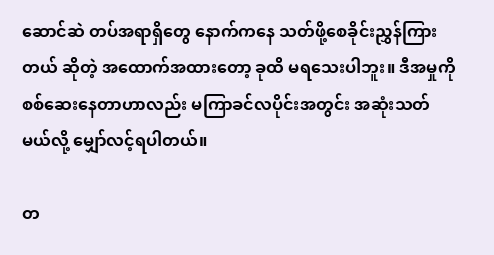ဆောင်ဆဲ တပ်အရာရှိတွေ နောက်ကနေ သတ်ဖို့စေခိုင်းညွှန်ကြားတယ် ဆိုတဲ့ အထောက်အထားတော့ ခုထိ မရသေးပါဘူး။ ဒီအမှုကိုစစ်ဆေးနေတာဟာလည်း မကြာခင်လပိုင်းအတွင်း အဆုံးသတ်မယ်လို့ မျှော်လင့်ရပါတယ်။

တ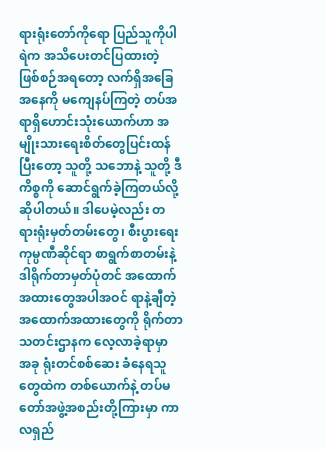ရားရုံးတော်ကိုရော ပြည်သူကိုပါ ရဲက အသိပေးတင်ပြထားတဲ့ ဖြစ်စဉ်အရတော့ လက်ရှိအခြေအနေကို မကျေနပ်ကြတဲ့ တပ်အရာရှိဟောင်းသုံးယောက်ဟာ အမျိုးသားရေးစိတ်တွေပြင်းထန်ပြီးတော့ သူတို့ သဘောနဲ့ သူတို့ ဒီကိစ္စကို ဆောင်ရွက်ခဲ့ကြတယ်လို့ ဆိုပါတယ်။ ဒါပေမဲ့လည်း တရားရုံးမှတ်တမ်းတွေ၊ စီးပွားရေးကုမ္ပဏီဆိုင်ရာ စာရွက်စာတမ်းနဲ့ ဒါရိုက်တာမှတ်ပုံတင် အထောက်အထားတွေအပါအဝင် ရာနဲ့ချီတဲ့ အထောက်အထားတွေကို ရိုက်တာသတင်းဌာနက လေ့လာခဲ့ရာမှာ အခု ရုံးတင်စစ်ဆေး ခံနေရသူတွေထဲက တစ်ယောက်နဲ့ တပ်မတော်အဖွဲ့အစည်းတို့ကြားမှာ ကာလရှည်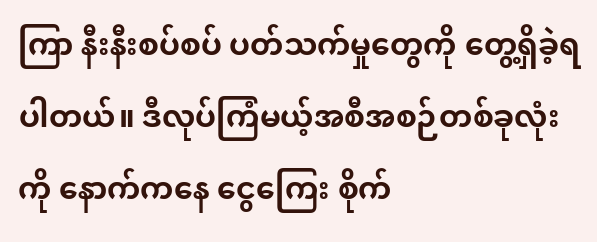ကြာ နီးနီးစပ်စပ် ပတ်သက်မှုတွေကို တွေ့ရှိခဲ့ရပါတယ်။ ဒီလုပ်ကြံမယ့်အစီအစဉ်တစ်ခုလုံးကို နောက်ကနေ ငွေကြေး စိုက်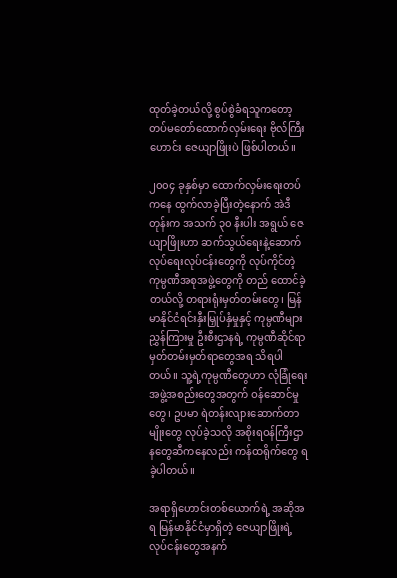ထုတ်ခဲ့တယ်လို့ စွပ်စွဲခံရသူကတော့ တပ်မတော်ထောက်လှမ်းရေး ဗိုလ်ကြီးဟောင်း ဇေယျာဖြိုးပဲ ဖြစ်ပါတယ်။

၂၀၀၄ ခုနှစ်မှာ ထောက်လှမ်းရေးတပ်ကနေ ထွက်လာခဲ့ပြီးတဲ့နောက် အဲဒီတုန်းက အသက် ၃၀ နီးပါး အရွယ် ဇေယျာဖြိုးဟာ ဆက်သွယ်ရေးနဲ့ဆောက်လုပ်ရေးလုပ်ငန်းတွေကို လုပ်ကိုင်တဲ့ ကုမ္ပဏီအစုအဖွဲ့တွေကို တည် ထောင်ခဲ့တယ်လို့ တရားရုံးမှတ်တမ်းတွေ၊ မြန်မာနိုင်ငံရင်းနှီးမြှုပ်နှံမှုနှင့် ကုမ္ပဏီများညွှန်ကြားမှု ဦးစီးဌာနရဲ့ ကုမ္ပဏီဆိုင်ရာ မှတ်တမ်းမှတ်ရာတွေအရ သိရပါတယ်။ သူ့ရဲ့ကုမ္ပဏီတွေဟာ လုံခြုံရေးအဖွဲ့အစည်းတွေအတွက် ဝန်ဆောင်မှုတွေ၊ ဥပမာ ရဲတန်းလျားဆောက်တာမျိုးတွေ လုပ်ခဲ့သလို အစိုးရဝန်ကြီးဌာနတွေဆီကနေလည်း ကန်ထရိုက်တွေ ရခဲ့ပါတယ်။

အရာရှိဟောင်းတစ်ယောက်ရဲ့ အဆိုအရ မြန်မာနိုင်ငံမှာရှိတဲ့ ဇေယျာဖြိုးရဲ့လုပ်ငန်းတွေအနက်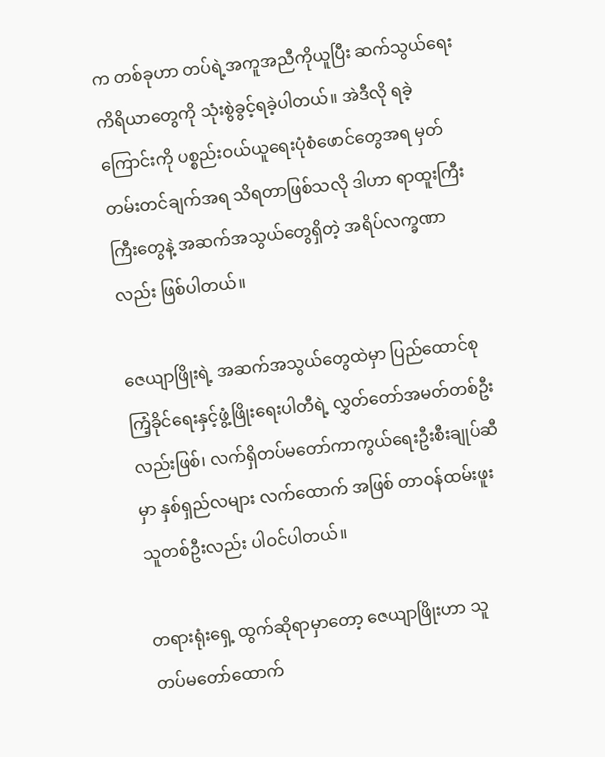က တစ်ခုဟာ တပ်ရဲ့အကူအညီကိုယူပြီး ဆက်သွယ်ရေးကိရိယာတွေကို သုံးစွဲခွင့်ရခဲ့ပါတယ်။ အဲဒီလို ရခဲ့ကြောင်းကို ပစ္စည်းဝယ်ယူရေးပုံစံဖောင်တွေအရ မှတ်တမ်းတင်ချက်အရ သိရတာဖြစ်သလို ဒါဟာ ရာထူးကြီးကြီးတွေနဲ့ အဆက်အသွယ်တွေရှိတဲ့ အရိပ်လက္ခဏာလည်း ဖြစ်ပါတယ်။

ဇေယျာဖြိုးရဲ့ အဆက်အသွယ်တွေထဲမှာ ပြည်ထောင်စုကြံ့ခိုင်ရေးနှင့်ဖွံ့ဖြိုးရေးပါတီရဲ့ လွှတ်တော်အမတ်တစ်ဦး လည်းဖြစ်၊ လက်ရှိတပ်မတော်ကာကွယ်ရေးဦးစီးချုပ်ဆီမှာ နှစ်ရှည်လများ လက်ထောက် အဖြစ် တာဝန်ထမ်းဖူးသူတစ်ဦးလည်း ပါဝင်ပါတယ်။

တရားရုံးရှေ့ ထွက်ဆိုရာမှာတော့ ဇေယျာဖြိုးဟာ သူ တပ်မတော်ထောက်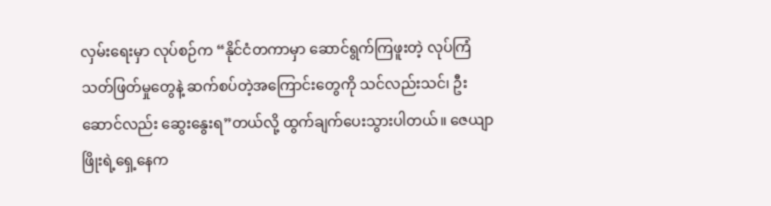လှမ်းရေးမှာ လုပ်စဉ်က “နိုင်ငံတကာမှာ ဆောင်ရွက်ကြဖူးတဲ့ လုပ်ကြံသတ်ဖြတ်မှုတွေနဲ့ ဆက်စပ်တဲ့အကြောင်းတွေကို သင်လည်းသင်၊ ဦးဆောင်လည်း ဆွေးနွေးရ”တယ်လို့ ထွက်ချက်ပေးသွားပါတယ်။ ဇေယျာဖြိုးရဲ့ရှေ့နေက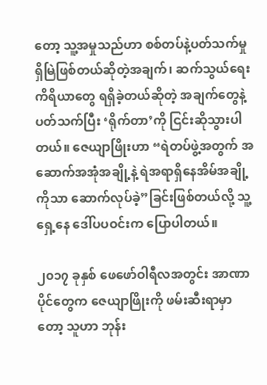တော့ သူ့အမှုသည်ဟာ စစ်တပ်နဲ့ပတ်သက်မှုရှိမြဲဖြစ်တယ်ဆိုတဲ့အချက်၊ ဆက်သွယ်ရေး ကိရိယာတွေ ရရှိခဲ့တယ်ဆိုတဲ့ အချက်တွေနဲ့ပတ်သက်ပြီး ‘ရိုက်တာ’ကို ငြင်းဆိုသွားပါတယ်။ ဇေယျာဖြိုးဟာ “ရဲတပ်ဖွဲ့အတွက် အဆောက်အအုံအချို့နဲ့ ရဲအရာရှိနေအိမ်အချို့ကိုသာ ဆောက်လုပ်ခဲ့”ခြင်းဖြစ်တယ်လို့ သူ့ရှေ့နေ ဒေါ်ပပဝင်းက ပြောပါတယ်။

၂၀၁၇ ခုနှစ် ဖေဖော်ဝါရီလအတွင်း အာဏာပိုင်တွေက ဇေယျာဖြိုးကို ဖမ်းဆီးရာမှာတော့ သူဟာ ဘုန်း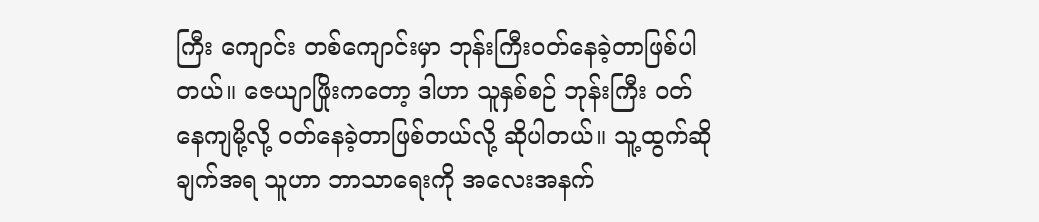ကြီး ကျောင်း တစ်ကျောင်းမှာ ဘုန်းကြီးဝတ်နေခဲ့တာဖြစ်ပါတယ်။ ဇေယျာဖြိုးကတော့ ဒါဟာ သူနှစ်စဉ် ဘုန်းကြီး ဝတ်နေကျမို့လို့ ဝတ်နေခဲ့တာဖြစ်တယ်လို့ ဆိုပါတယ်။ သူ့ထွက်ဆိုချက်အရ သူဟာ ဘာသာရေးကို အလေးအနက်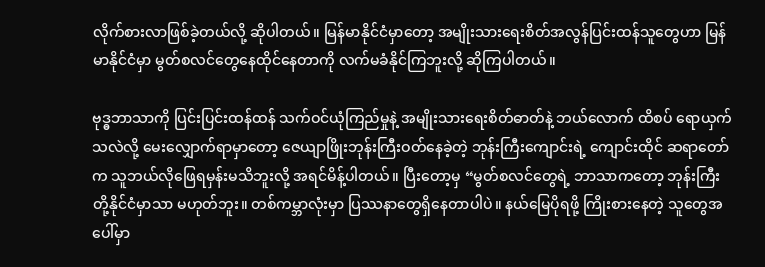လိုက်စားလာဖြစ်ခဲ့တယ်လို့ ဆိုပါတယ်။ မြန်မာနိုင်ငံမှာတော့ အမျိုးသားရေးစိတ်အလွန်ပြင်းထန်သူတွေဟာ မြန်မာနိုင်ငံမှာ မွတ်စလင်တွေနေထိုင်နေတာကို လက်မခံနိုင်ကြဘူးလို့ ဆိုကြပါတယ်။

ဗုဒ္ဓဘာသာကို ပြင်းပြင်းထန်ထန် သက်ဝင်ယုံကြည်မှုနဲ့ အမျိုးသားရေးစိတ်ဓာတ်နဲ့ ဘယ်လောက် ထိစပ် ရောယှက်သလဲလို့ မေးလျှောက်ရာမှာတော့ ဇေယျာဖြိုးဘုန်းကြီးဝတ်နေခဲ့တဲ့ ဘုန်းကြီးကျောင်းရဲ့ ကျောင်းထိုင် ဆရာတော်က သူဘယ်လိုဖြေရမှန်းမသိဘူးလို့ အရင်မိန့်ပါတယ်။ ပြီးတော့မှ “မွတ်စလင်တွေရဲ့ ဘာသာကတော့ ဘုန်းကြီးတို့နိုင်ငံမှာသာ မဟုတ်ဘူး။ တစ်ကမ္ဘာလုံးမှာ ပြဿနာတွေရှိနေတာပါပဲ။ နယ်မြေပိုရဖို့ ကြိုးစားနေတဲ့ သူတွေအပေါ်မှာ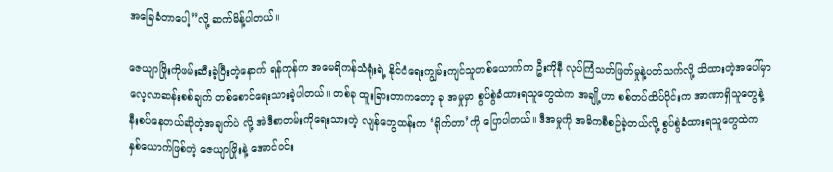အခြေခံတာပေါ့”လို့ ဆက်မိန့်ပါတယ်။

ဇေယျာဖြိုးကိုဖမ်းဆီးခဲ့ပြီးတဲ့နောက် ရန်ကုန်က အမေရိကန်သံရုံးရဲ့ နိုင်ငံရေးကျွမ်းကျင်သူတစ်ယောက်က ဦးကိုနီ လုပ်ကြံသတ်ဖြတ်မှုနဲ့ပတ်သက်လို့ သိထားတဲ့အပေါ်မှာ လေ့လာဆန်းစစ်ချက် တစ်စောင်ရေးသားခဲ့ပါတယ်။ တစ်ခု ထူးခြားတာကတော့ ခု အမှုမှာ စွပ်စွဲခံထားရသူတွေထဲက အချို့ဟာ စစ်တပ်ထိပ်ပိုင်းက အာဏာရှိသူတွေနဲ့ နီးစပ်နေတယ်ဆိုတဲ့အချက်ပဲ လို့ အဲဒီစာတမ်းကိုရေးသားတဲ့ လျန်ဘွေထန်းက ‘ရိုက်တာ’ကို ပြောပါတယ်။ ဒီအမှုကို အဓိကစီစဉ်ခဲ့တယ်လို့ စွပ်စွဲခံထားရသူတွေထဲက နှစ်ယောက်ဖြစ်တဲ့ ဇေယျာဖြိုးနဲ့ အောင်ဝင်း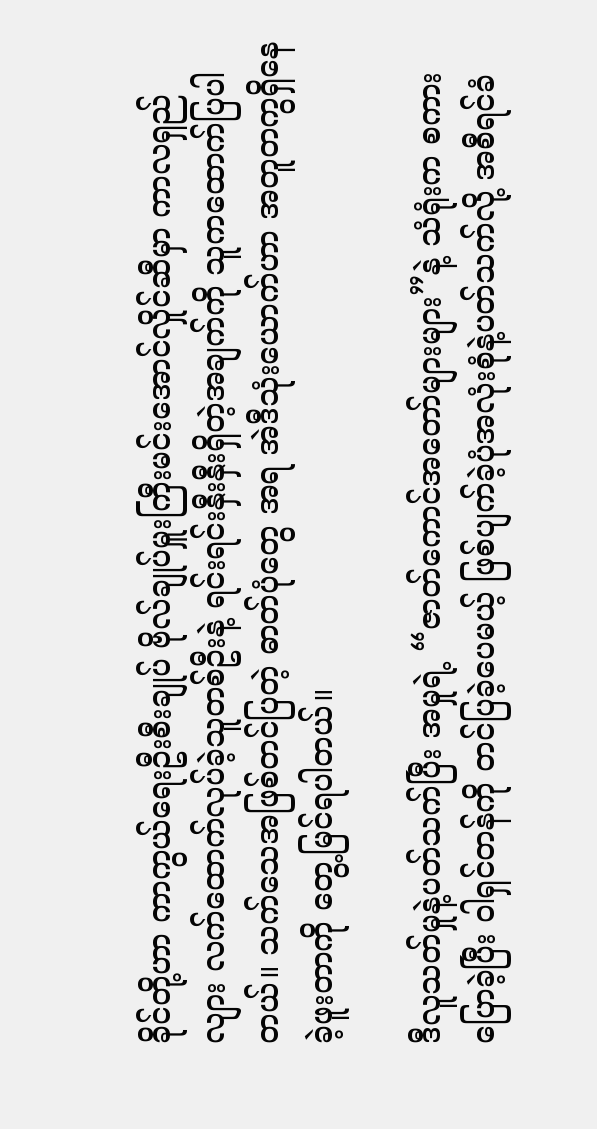ခိုင်တို့ဟာ ကာကွယ်ရေးဦးစီးချုပ် ဗိုလ်ချုပ်မှူးကြီးမင်းအောင်လှိုင်ဆီမှာ ကာလရှည်လျား လက်ထောက်လုပ်ခဲ့သူတစ်ဦးနဲ့ ရင်းရင်းနှီးနှီးရှိတဲ့အချက်ကို သူကထောက်ပြပါတယ်။ သက်သေအဖြစ်တင်ပြတဲ့ ဓာတ်ပုံတွေ အရ အဲဒီသုံးယောက်ဟာ အတူတကွရှိနေခဲ့ဖူးတာကို တွေ့မြင်ရပါတယ်။

ဒီလူသတ်မှုနဲ့ပတ်သက်ပြီး အမှုရဲ့ “ဇာတ်ကောင်အတော်များများ”နဲ့ သံရုံးက စကားပြောခဲ့ပြီး ဝါရှင်တန်ကို တင်ပြခဲ့ပေမယ့် ဖြစ်ပျက်ခဲ့ပုံအလုံးစုံနဲ့ပတ်သက်လို့ အစီရင်ခံ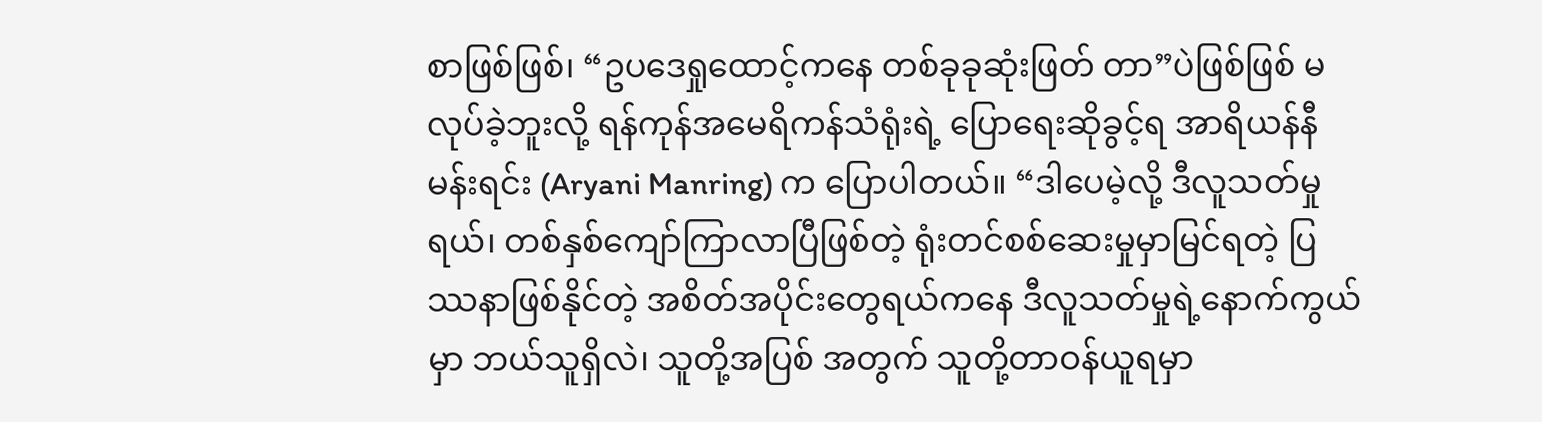စာဖြစ်ဖြစ်၊ “ဥပဒေရှုထောင့်ကနေ တစ်ခုခုဆုံးဖြတ် တာ”ပဲဖြစ်ဖြစ် မလုပ်ခဲ့ဘူးလို့ ရန်ကုန်အမေရိကန်သံရုံးရဲ့ ပြောရေးဆိုခွင့်ရ အာရိယန်နီ မန်းရင်း (Aryani Manring) က ပြောပါတယ်။ “ဒါပေမဲ့လို့ ဒီလူသတ်မှုရယ်၊ တစ်နှစ်ကျော်ကြာလာပြီဖြစ်တဲ့ ရုံးတင်စစ်ဆေးမှုမှာမြင်ရတဲ့ ပြဿနာဖြစ်နိုင်တဲ့ အစိတ်အပိုင်းတွေရယ်ကနေ ဒီလူသတ်မှုရဲ့နောက်ကွယ်မှာ ဘယ်သူရှိလဲ၊ သူတို့အပြစ် အတွက် သူတို့တာဝန်ယူရမှာ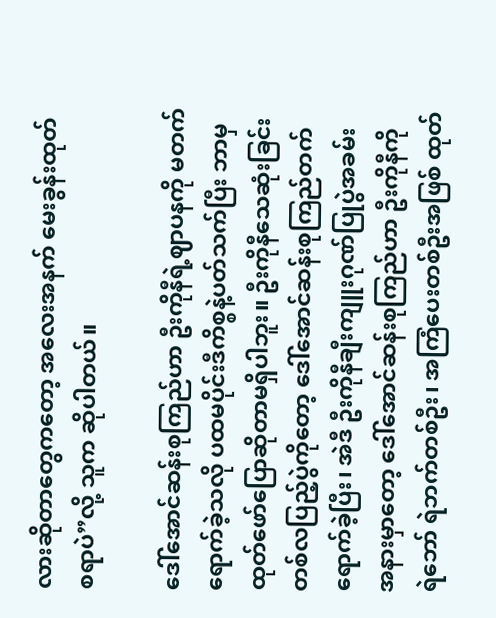လားဆိုတာတွေကတော့ အလေးအနက် မေးခွန်းထုတ်စရာပဲ”လို့ သူက ဆိုပါတယ်။

ဒေါ်အောင်ဆန်းစုကြည်ဟာ ဦးကိုနီရဲ့ဈာပနကို မတက်ရောက်ခဲ့သလို ပထမပိုင်းဒီကိစ္စနဲ့ပတ်သက်ပြီး ဘာမှထုတ်ဖော်ပြောဆိုတာမရှိပါဘူး။ ဦးကိုနီသေဆုံးခြင်းတစ်လပြည့်ပွဲကိုတော့ ဒေါ်အောင်ဆန်းစုကြည်တက်ရောက်ခဲ့ပြီး၊ အဲဒီ ဦးကိုနီချီးကျူးဂုဏ်ပြုပွဲအခမ်းအနားမှာတော့ ဒေါ်အောင်ဆန်းစုကြည်ဟာ ဦးကိုနီကို ရဲဘော် ရဲဘက်တစ်ဦး၊ အကြံပေးတစ်ဦးအဖြစ် ထုတ်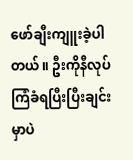ဖော်ချီးကျူးခဲ့ပါတယ်။ ဦးကိုနီလုပ်ကြံခံရပြီးပြီးချင်းမှာပဲ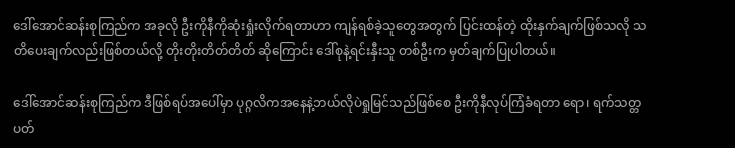ဒေါ်အောင်ဆန်းစုကြည်က အခုလို ဦးကိုနီကိုဆုံးရှုံးလိုက်ရတာဟာ ကျန်ရစ်ခဲ့သူတွေအတွက် ပြင်းထန်တဲ့ ထိုးနှက်ချက်ဖြစ်သလို သတိပေးချက်လည်းဖြစ်တယ်လို့ တိုးတိုးတိတ်တိတ် ဆိုကြောင်း ဒေါ်စုနဲ့ရင်းနှီးသူ တစ်ဦးက မှတ်ချက်ပြုပါတယ်။

ဒေါ်အောင်ဆန်းစုကြည်က ဒီဖြစ်ရပ်အပေါ်မှာ ပုဂ္ဂလိကအနေနဲ့ဘယ်လိုပဲရှုမြင်သည်ဖြစ်စေ ဦးကိုနီလုပ်ကြံခံရတာ ရော၊ ရက်သတ္တပတ်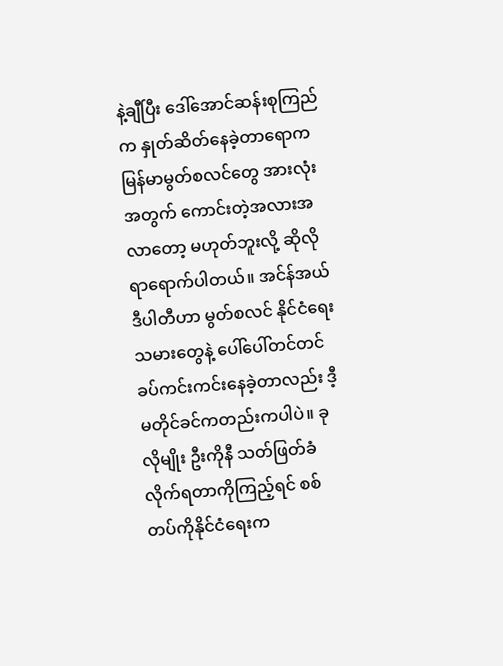နဲ့ချီပြီး ဒေါ်အောင်ဆန်းစုကြည်က နှုတ်ဆိတ်နေခဲ့တာရောက မြန်မာမွတ်စလင်တွေ အားလုံး အတွက် ကောင်းတဲ့အလားအလာတော့ မဟုတ်ဘူးလို့ ဆိုလိုရာရောက်ပါတယ်။ အင်န်အယ်ဒီပါတီဟာ မွတ်စလင် နိုင်ငံရေးသမားတွေနဲ့ ပေါ်ပေါ်တင်တင် ခပ်ကင်းကင်းနေခဲ့တာလည်း ဒီ့မတိုင်ခင်ကတည်းကပါပဲ။ ခုလိုမျိုး ဦးကိုနီ သတ်ဖြတ်ခံလိုက်ရတာကိုကြည့်ရင် စစ်တပ်ကိုနိုင်ငံရေးက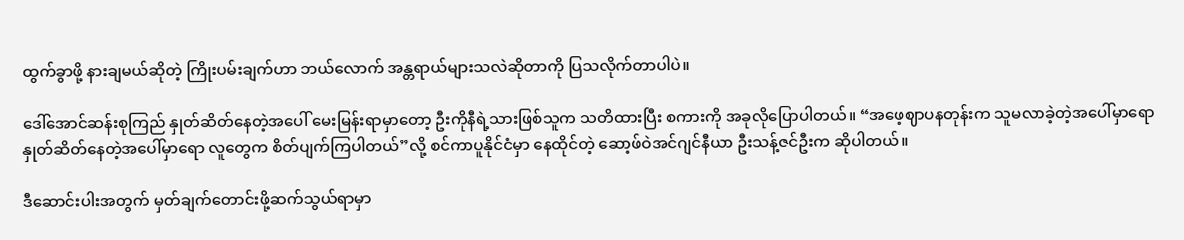ထွက်ခွာဖို့ နားချမယ်ဆိုတဲ့ ကြိုးပမ်းချက်ဟာ ဘယ်လောက် အန္တရာယ်များသလဲဆိုတာကို ပြသလိုက်တာပါပဲ။

ဒေါ်အောင်ဆန်းစုကြည် နှုတ်ဆိတ်နေတဲ့အပေါ် မေးမြန်းရာမှာတော့ ဦးကိုနီရဲ့သားဖြစ်သူက သတိထားပြီး စကားကို အခုလိုပြောပါတယ်။ “အဖေ့ဈာပနတုန်းက သူမလာခဲ့တဲ့အပေါ်မှာရော နှုတ်ဆိတ်နေတဲ့အပေါ်မှာရော လူတွေက စိတ်ပျက်ကြပါတယ်”လို့ စင်ကာပူနိုင်ငံမှာ နေထိုင်တဲ့ ဆော့ဖ်ဝဲအင်ဂျင်နီယာ ဦးသန့်ဇင်ဦးက ဆိုပါတယ်။

ဒီဆောင်းပါးအတွက် မှတ်ချက်တောင်းဖို့ဆက်သွယ်ရာမှာ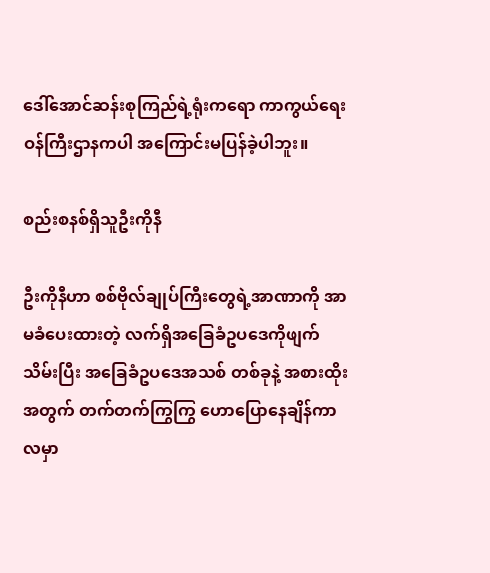ဒေါ်အောင်ဆန်းစုကြည်ရဲ့ရုံးကရော ကာကွယ်ရေး ဝန်ကြီးဌာနကပါ အကြောင်းမပြန်ခဲ့ပါဘူး။

စည်းစနစ်ရှိသူဦးကိုနီ

ဦးကိုနီဟာ စစ်ဗိုလ်ချုပ်ကြီးတွေရဲ့အာဏာကို အာမခံပေးထားတဲ့ လက်ရှိအခြေခံဥပဒေကိုဖျက်သိမ်းပြီး အခြေခံဥပဒေအသစ် တစ်ခုနဲ့ အစားထိုးအတွက် တက်တက်ကြွကြွ ဟောပြောနေချိန်ကာလမှာ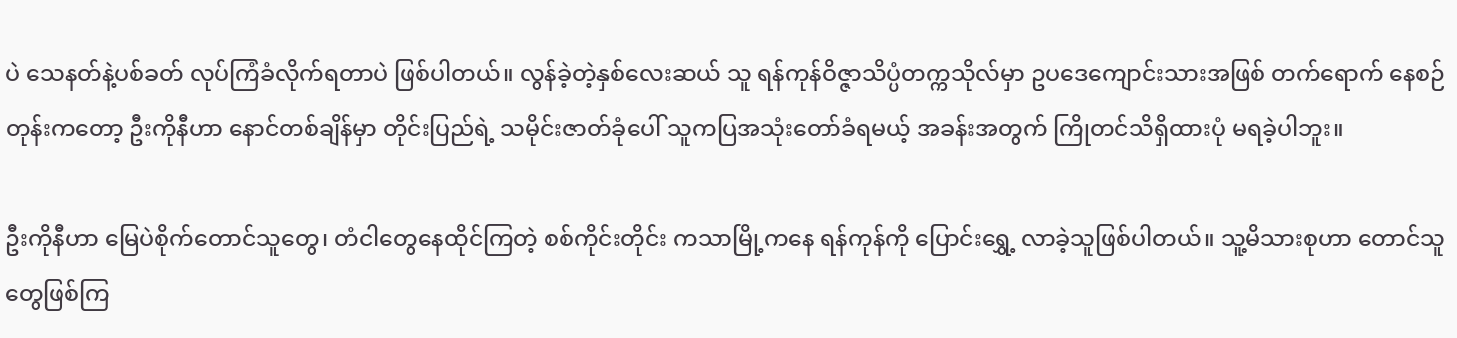ပဲ သေနတ်နဲ့ပစ်ခတ် လုပ်ကြံခံလိုက်ရတာပဲ ဖြစ်ပါတယ်။ လွန်ခဲ့တဲ့နှစ်လေးဆယ် သူ ရန်ကုန်ဝိဇ္ဇာသိပ္ပံတက္ကသိုလ်မှာ ဥပဒေကျောင်းသားအဖြစ် တက်ရောက် နေစဉ်တုန်းကတော့ ဦးကိုနီဟာ နောင်တစ်ချိန်မှာ တိုင်းပြည်ရဲ့ သမိုင်းဇာတ်ခုံပေါ် သူကပြအသုံးတော်ခံရမယ့် အခန်းအတွက် ကြိုတင်သိရှိထားပုံ မရခဲ့ပါဘူး။

ဦးကိုနီဟာ မြေပဲစိုက်တောင်သူတွေ၊ တံငါတွေနေထိုင်ကြတဲ့ စစ်ကိုင်းတိုင်း ကသာမြို့ကနေ ရန်ကုန်ကို ပြောင်းရွှေ့ လာခဲ့သူဖြစ်ပါတယ်။ သူ့မိသားစုဟာ တောင်သူတွေဖြစ်ကြ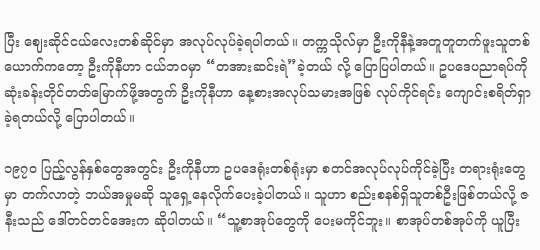ပြီး ဈေးဆိုင်ငယ်လေးတစ်ဆိုင်မှာ အလုပ်လုပ်ခဲ့ရပါတယ်။ တက္ကသိုလ်မှာ ဦးကိုနီနဲ့အတူတူတက်ဖူးသူတစ်ယောက်ကတော့ ဦးကိုနီဟာ ငယ်ဘဝမှာ “တအားဆင်းရဲ”ခဲ့တယ် လို့ ပြောပြပါတယ်။ ဥပဒေပညာရပ်ကို ဆုံးခန်းတိုင်တတ်မြောက်ဖို့အတွက် ဦးကိုနီဟာ နေ့စားအလုပ်သမားအဖြစ် လုပ်ကိုင်ရင်း ကျောင်းစရိတ်ရှာခဲ့ရတယ်လို့ ပြောပါတယ်။

၁၉၇၀ ပြည့်လွန်နှစ်တွေအတွင်း ဦးကိုနီဟာ ဥပဒေရုံးတစ်ရုံးမှာ စတင်အလုပ်လုပ်ကိုင်ခဲ့ပြီး တရားရုံးတွေမှာ တက်လာတဲ့ ဘယ်အမှုမဆို သူရှေ့နေလိုက်ပေးခဲ့ပါတယ်။ သူဟာ စည်းစနစ်ရှိသူတစ်ဦးဖြစ်တယ်လို့ ဇနီးသည် ဒေါ်တင်တင်အေးက ဆိုပါတယ်။ “သူ့စာအုပ်တွေကို ပေးမကိုင်ဘူး။ စာအုပ်တစ်အုပ်ကို ယူပြီး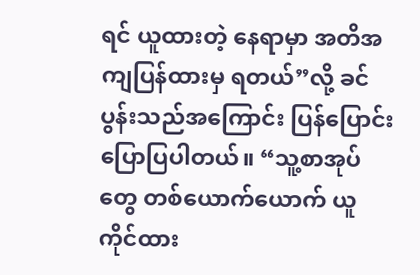ရင် ယူထားတဲ့ နေရာမှာ အတိအကျပြန်ထားမှ ရတယ်”လို့ ခင်ပွန်းသည်အကြောင်း ပြန်ပြောင်းပြောပြပါတယ်။ “သူ့စာအုပ်တွေ တစ်ယောက်ယောက် ယူကိုင်ထား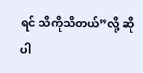ရင် သိကိုသိတယ်”လို့ ဆိုပါ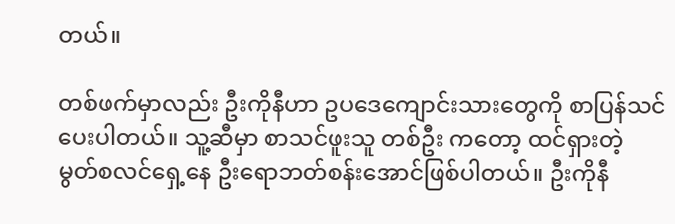တယ်။

တစ်ဖက်မှာလည်း ဦးကိုနီဟာ ဥပဒေကျောင်းသားတွေကို စာပြန်သင်ပေးပါတယ်။ သူ့ဆီမှာ စာသင်ဖူးသူ တစ်ဦး ကတော့ ထင်ရှားတဲ့ မွတ်စလင်ရှေ့နေ ဦးရောဘတ်စန်းအောင်ဖြစ်ပါတယ်။ ဦးကိုနီ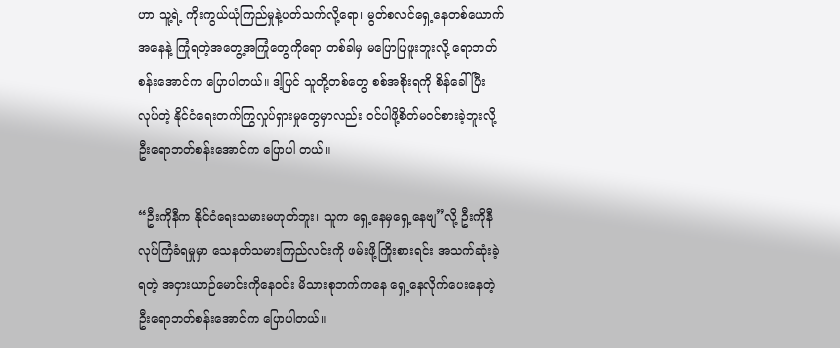ဟာ သူ့ရဲ့ ကိုးကွယ်ယုံကြည်မှုနဲ့ပတ်သက်လို့ရော၊ မွတ်စလင်ရှေ့နေတစ်ယောက်အနေနဲ့ ကြုံရတဲ့အတွေ့အကြုံတွေကိုရော တစ်ခါမှ မပြောပြဖူးဘူးလို့ ရောဘတ်စန်းအောင်က ပြောပါတယ်။ ဒါ့ပြင် သူတို့တစ်တွေ စစ်အစိုးရကို စိန်ခေါ်ပြီး လုပ်တဲ့ နိုင်ငံရေးတက်ကြွလှုပ်ရှားမှုတွေမှာလည်း ဝင်ပါဖို့စိတ်မဝင်စားခဲ့ဘူးလို့ ဦးရောဘတ်စန်းအောင်က ပြောပါ တယ်။

“ဦးကိုနီက နိုင်ငံရေးသမားမဟုတ်ဘူး၊ သူက ရှေ့နေမှရှေ့နေဗျ”လို့ ဦးကိုနီလုပ်ကြံခံရမှုမှာ သေနတ်သမားကြည်လင်းကို ဖမ်းဖို့ကြိုးစားရင်း အသက်ဆုံးခဲ့ရတဲ့ အငှားယာဉ်မောင်းကိုနေဝင်း မိသားစုဘက်ကနေ ရှေ့နေလိုက်ပေးနေတဲ့ ဦးရောဘတ်စန်းအောင်က ပြောပါတယ်။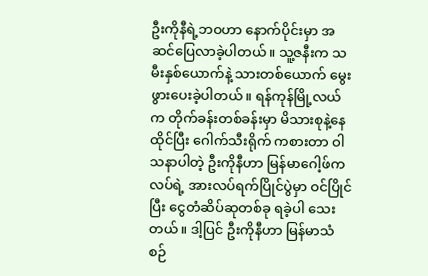ဦးကိုနီရဲ့ဘဝဟာ နောက်ပိုင်းမှာ အဆင်ပြေလာခဲ့ပါတယ်။ သူ့ဇနီးက သမီးနှစ်ယောက်နဲ့ သားတစ်ယောက် မွေးဖွားပေးခဲ့ပါတယ်။ ရန်ကုန်မြို့လယ်က တိုက်ခန်းတစ်ခန်းမှာ မိသားစုနဲ့နေထိုင်ပြီး ဂေါက်သီးရိုက် ကစားတာ ဝါသနာပါတဲ့ ဦးကိုနီဟာ မြန်မာဂေါ့ဖ်ကလပ်ရဲ့ အားလပ်ရက်ပြိုင်ပွဲမှာ ဝင်ပြိုင်ပြီး ငွေတံဆိပ်ဆုတစ်ခု ရခဲ့ပါ သေးတယ်။ ဒါ့ပြင် ဦးကိုနီဟာ မြန်မာသံစဉ်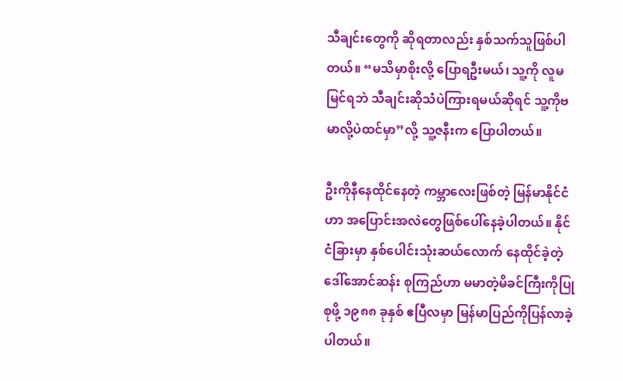သီချင်းတွေကို ဆိုရတာလည်း နှစ်သက်သူဖြစ်ပါတယ်။ “မသိမှာစိုးလို့ ပြောရဦးမယ်၊ သူ့ကို လူမမြင်ရဘဲ သီချင်းဆိုသံပဲကြားရမယ်ဆိုရင် သူ့ကိုဗမာလို့ပဲထင်မှာ”လို့ သူ့ဇနီးက ပြောပါတယ်။

ဦးကိုနီနေထိုင်နေတဲ့ ကမ္ဘာလေးဖြစ်တဲ့ မြန်မာနိုင်ငံဟာ အပြောင်းအလဲတွေဖြစ်ပေါ်နေခဲ့ပါတယ်။ နိုင်ငံခြားမှာ နှစ်ပေါင်းသုံးဆယ်လောက် နေထိုင်ခဲ့တဲ့ ဒေါ်အောင်ဆန်း စုကြည်ဟာ မမာတဲ့မိခင်ကြီးကိုပြုစုဖို့ ၁၉၈၈ ခုနှစ် ဧပြီလမှာ မြန်မာပြည်ကိုပြန်လာခဲ့ပါတယ်။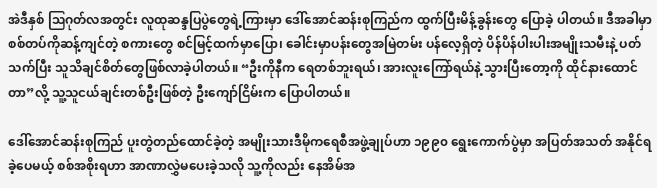အဲဒီနှစ် ဩဂုတ်လအတွင်း လူထုဆန္ဒပြပွဲတွေရဲ့ကြားမှာ ဒေါ်အောင်ဆန်းစုကြည်က ထွက်ပြီးမိန့်ခွန်းတွေ ပြောခဲ့ ပါတယ်။ ဒီအခါမှာ စစ်တပ်ကိုဆန့်ကျင်တဲ့ စကားတွေ စင်မြင့်ထက်မှာပြော၊ ခေါင်းမှာပန်းတွေအမြဲတမ်း ပန်လေ့ရှိတဲ့ ပိန်ပိန်ပါးပါးအမျိုးသမီးနဲ့ ပတ်သက်ပြီး သူသိချင်စိတ်တွေဖြစ်လာခဲ့ပါတယ်။ “ဦးကိုနီက ရေတစ်ဘူးရယ်၊ အားလူးကြော်ရယ်နဲ့ သွားပြီးတော့ကို ထိုင်နားထောင်တာ”လို့ သူ့သူငယ်ချင်းတစ်ဦးဖြစ်တဲ့ ဦးကျော်ငြိမ်းက ပြောပါတယ်။

ဒေါ်အောင်ဆန်းစုကြည် ပူးတွဲတည်ထောင်ခဲ့တဲ့ အမျိုးသားဒီမိုကရေစီအဖွဲ့ချုပ်ဟာ ၁၉၉၀ ရွေးကောက်ပွဲမှာ အပြတ်အသတ် အနိုင်ရခဲ့ပေမယ့် စစ်အစိုးရဟာ အာဏာလွှဲမပေးခဲ့သလို သူ့ကိုလည်း နေအိမ်အ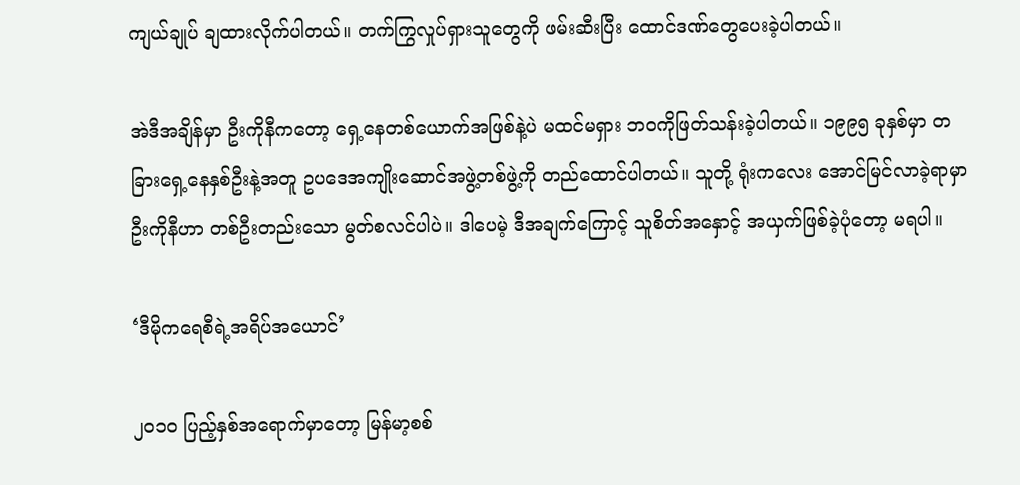ကျယ်ချုပ် ချထားလိုက်ပါတယ်။ တက်ကြွလှုပ်ရှားသူတွေကို ဖမ်းဆီးပြီး ထောင်ဒဏ်တွေပေးခဲ့ပါတယ်။

အဲဒီအချိန်မှာ ဦးကိုနီကတော့ ရှေ့နေတစ်ယောက်အဖြစ်နဲ့ပဲ မထင်မရှား ဘဝကိုဖြတ်သန်းခဲ့ပါတယ်။ ၁၉၉၅ ခုနှစ်မှာ တခြားရှေ့နေနှစ်ဦးနဲ့အတူ ဥပဒေအကျိုးဆောင်အဖွဲ့တစ်ဖွဲ့ကို တည်ထောင်ပါတယ်။ သူတို့ ရုံးကလေး အောင်မြင်လာခဲ့ရာမှာ ဦးကိုနီဟာ တစ်ဦးတည်းသော မွတ်စလင်ပါပဲ။ ဒါပေမဲ့ ဒီအချက်ကြောင့် သူစိတ်အနှောင့် အယှက်ဖြစ်ခဲ့ပုံတော့ မရပါ။

‘ဒီမိုကရေစီရဲ့အရိပ်အယောင်’

၂၀၁၀ ပြည့်နှစ်အရောက်မှာတော့ မြန်မာ့စစ်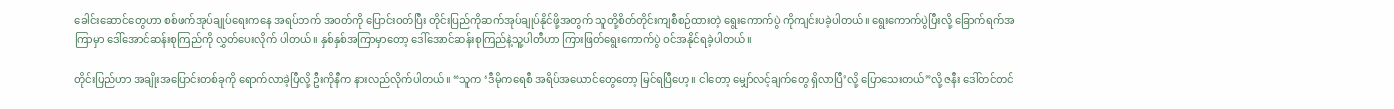ခေါင်းဆောင်တွေဟာ စစ်ဖက်အုပ်ချုပ်ရေးကနေ အရပ်ဘက် အဝတ်ကို ပြောင်းဝတ်ပြီး တိုင်းပြည်ကိုဆက်အုပ်ချုပ်နိုင်ဖို့အတွက် သူတို့စိတ်တိုင်းကျစီစဉ်ထားတဲ့ ရွေးကောက်ပွဲ ကိုကျင်းပခဲ့ပါတယ်။ ရွေးကောက်ပွဲပြီးလို့ ခြောက်ရက်အကြာမှာ ဒေါ်အောင်ဆန်းစုကြည်ကို လွှတ်ပေးလိုက် ပါတယ်။ နှစ်နှစ်အကြာမှာတော့ ဒေါ်အောင်ဆန်းစုကြည်နဲ့သူ့ပါတီဟာ ကြားဖြတ်ရွေးကောက်ပွဲ ဝင်အနိုင်ရခဲ့ပါတယ်။

တိုင်းပြည်ဟာ အချိုးအပြောင်းတစ်ခုကို ရောက်လာခဲ့ပြီလို့ ဦးကိုနီက နားလည်လိုက်ပါတယ်။ “သူက ‘ဒီမိုကရေစီ အရိပ်အယောင်တွေတော့ မြင်ရပြီဟေ့။ ငါတော့ မျှော်လင့်ချက်တွေ ရှိလာပြီ’လို့ ပြောသေးတယ်”လို့ ဇနီး ဒေါ်တင်တင်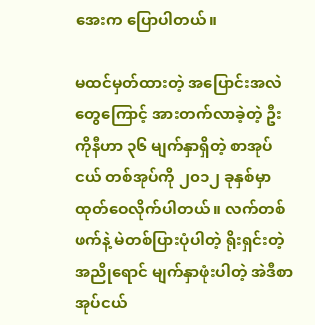အေးက ပြောပါတယ်။

မထင်မှတ်ထားတဲ့ အပြောင်းအလဲတွေကြောင့် အားတက်လာခဲ့တဲ့ ဦးကိုနီဟာ ၃၆ မျက်နှာရှိတဲ့ စာအုပ်ငယ် တစ်အုပ်ကို ၂၀၁၂ ခုနှစ်မှာ ထုတ်ဝေလိုက်ပါတယ်။ လက်တစ်ဖက်နဲ့ မဲတစ်ပြားပုံပါတဲ့ ရိုးရှင်းတဲ့အညိုရောင် မျက်နှာဖုံးပါတဲ့ အဲဒီစာအုပ်ငယ်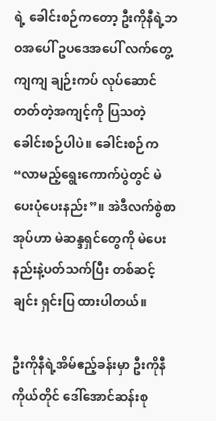ရဲ့ ခေါင်းစဉ်ကတော့ ဦးကိုနီရဲ့ဘဝအပေါ် ဥပဒေအပေါ် လက်တွေ့ကျကျ ချဉ်းကပ် လုပ်ဆောင်တတ်တဲ့အကျင့်ကို ပြသတဲ့ခေါင်းစဉ်ပါပဲ။ ခေါင်းစဉ်က “လာမည့်ရွေးကောက်ပွဲတွင် မဲပေးပုံပေးနည်း”။ အဲဒီလက်စွဲစာအုပ်ဟာ မဲဆန္ဒရှင်တွေကို မဲပေးနည်းနဲ့ပတ်သက်ပြီး တစ်ဆင့်ချင်း ရှင်းပြ ထားပါတယ်။

ဦးကိုနီရဲ့အိမ်ဧည့်ခန်းမှာ ဦးကိုနီကိုယ်တိုင် ဒေါ်အောင်ဆန်းစု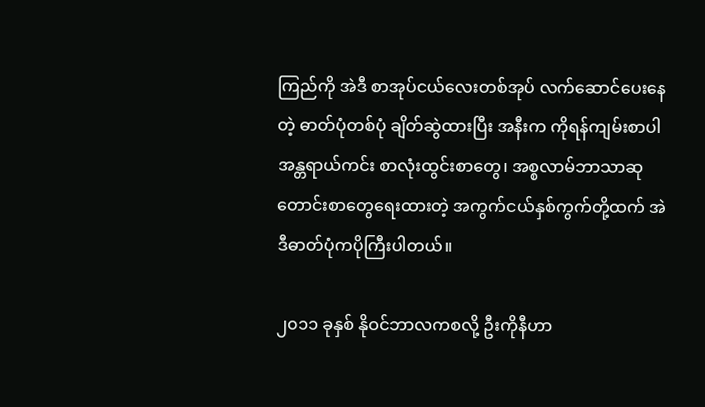ကြည်ကို အဲဒီ စာအုပ်ငယ်လေးတစ်အုပ် လက်ဆောင်ပေးနေတဲ့ ဓာတ်ပုံတစ်ပုံ ချိတ်ဆွဲထားပြီး အနီးက ကိုရန်ကျမ်းစာပါ အန္တရာယ်ကင်း စာလုံးထွင်းစာတွေ၊ အစ္စလာမ်ဘာသာဆုတောင်းစာတွေရေးထားတဲ့ အကွက်ငယ်နှစ်ကွက်တို့ထက် အဲဒီဓာတ်ပုံကပိုကြီးပါတယ်။

၂၀၁၁ ခုနှစ် နိုဝင်ဘာလကစလို့ ဦးကိုနီဟာ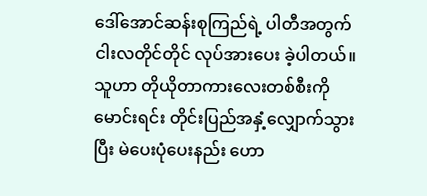ဒေါ်အောင်ဆန်းစုကြည်ရဲ့ ပါတီအတွက် ငါးလတိုင်တိုင် လုပ်အားပေး ခဲ့ပါတယ်။ သူဟာ တိုယိုတာကားလေးတစ်စီးကို မောင်းရင်း တိုင်းပြည်အနှံ့လျှောက်သွားပြီး မဲပေးပုံပေးနည်း ဟော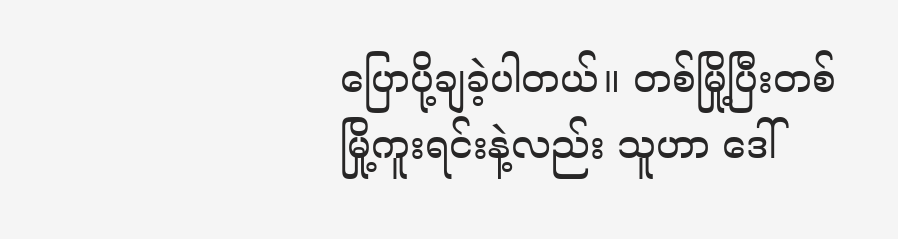ပြောပို့ချခဲ့ပါတယ်။ တစ်မြို့ပြီးတစ်မြို့ကူးရင်းနဲ့လည်း သူဟာ ဒေါ်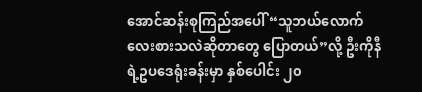အောင်ဆန်းစုကြည်အပေါ် “သူဘယ်လောက် လေးစားသလဲဆိုတာတွေ ပြောတယ်”လို့ ဦးကိုနီရဲ့ဥပဒေရုံးခန်းမှာ နှစ်ပေါင်း ၂၀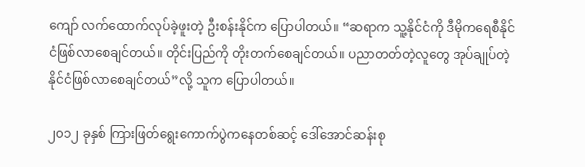ကျော် လက်ထောက်လုပ်ခဲ့ဖူးတဲ့ ဦးစန်းနိုင်က ပြောပါတယ်။ “ဆရာက သူ့နိုင်ငံကို ဒီမိုကရေစီနိုင်ငံဖြစ်လာစေချင်တယ်။ တိုင်းပြည်ကို တိုးတက်စေချင်တယ်။ ပညာတတ်တဲ့လူတွေ အုပ်ချုပ်တဲ့နိုင်ငံဖြစ်လာစေချင်တယ်”လို့ သူက ပြောပါတယ်။

၂၀၁၂ ခုနှစ် ကြားဖြတ်ရွေးကောက်ပွဲကနေတစ်ဆင့် ဒေါ်အောင်ဆန်းစု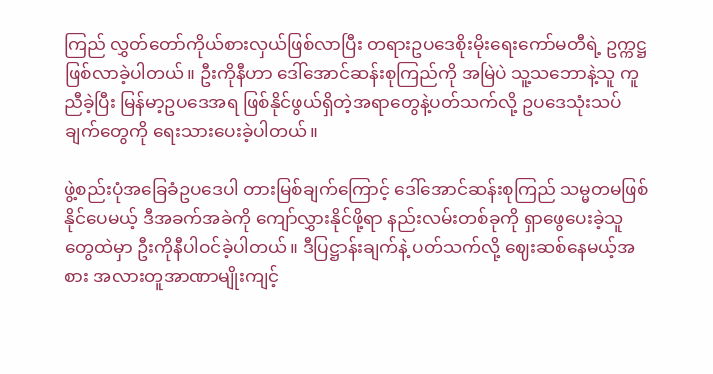ကြည် လွှတ်တော်ကိုယ်စားလှယ်ဖြစ်လာပြီး တရားဥပဒေစိုးမိုးရေးကော်မတီရဲ့ ဥက္ကဋ္ဌဖြစ်လာခဲ့ပါတယ်။ ဦးကိုနီဟာ ဒေါ်အောင်ဆန်းစုကြည်ကို အမြဲပဲ သူ့သဘောနဲ့သူ ကူညီခဲ့ပြီး မြန်မာ့ဥပဒေအရ ဖြစ်နိုင်ဖွယ်ရှိတဲ့အရာတွေနဲ့ပတ်သက်လို့ ဥပဒေသုံးသပ်ချက်တွေကို ရေးသားပေးခဲ့ပါတယ်။

ဖွဲ့စည်းပုံအခြေခံဥပဒေပါ တားမြစ်ချက်ကြောင့် ဒေါ်အောင်ဆန်းစုကြည် သမ္မတမဖြစ်နိုင်ပေမယ့် ဒီအခက်အခဲကို ကျော်လွှားနိုင်ဖို့ရာ နည်းလမ်းတစ်ခုကို ရှာဖွေပေးခဲ့သူတွေထဲမှာ ဦးကိုနီပါဝင်ခဲ့ပါတယ်။ ဒီပြဋ္ဌာန်းချက်နဲ့ ပတ်သက်လို့ ဈေးဆစ်နေမယ့်အစား အလားတူအာဏာမျိုးကျင့်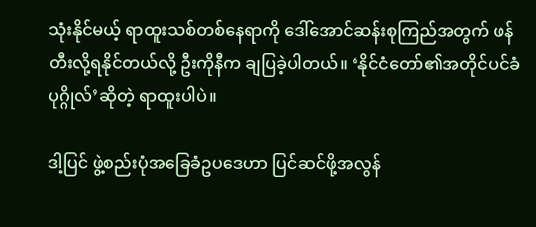သုံးနိုင်မယ့် ရာထူးသစ်တစ်နေရာကို ဒေါ်အောင်ဆန်းစုကြည်အတွက် ဖန်တီးလို့ရနိုင်တယ်လို့ ဦးကိုနီက ချပြခဲ့ပါတယ်။ ‘နိုင်ငံတော်၏အတိုင်ပင်ခံ ပုဂ္ဂိုလ်’ဆိုတဲ့ ရာထူးပါပဲ။

ဒါ့ပြင် ဖွဲ့စည်းပုံအခြေခံဥပဒေဟာ ပြင်ဆင်ဖို့အလွန်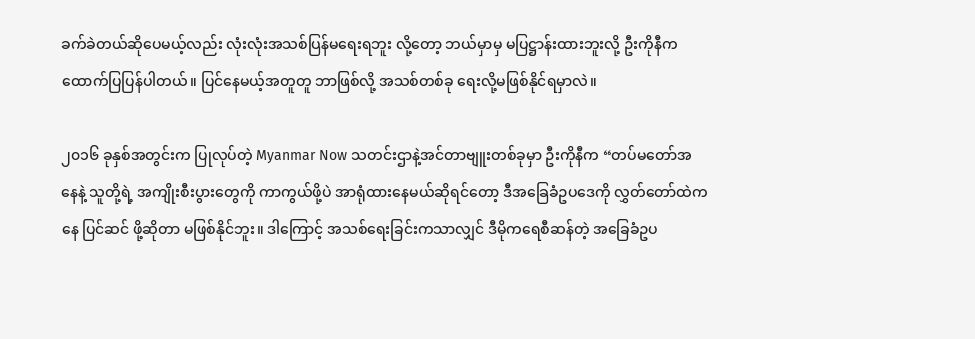ခက်ခဲတယ်ဆိုပေမယ့်လည်း လုံးလုံးအသစ်ပြန်မရေးရဘူး လို့တော့ ဘယ်မှာမှ မပြဋ္ဌာန်းထားဘူးလို့ ဦးကိုနီက ထောက်ပြပြန်ပါတယ်။ ပြင်နေမယ့်အတူတူ ဘာဖြစ်လို့ အသစ်တစ်ခု ရေးလို့မဖြစ်နိုင်ရမှာလဲ။

၂၀၁၆ ခုနှစ်အတွင်းက ပြုလုပ်တဲ့ Myanmar Now သတင်းဌာနဲ့အင်တာဗျူးတစ်ခုမှာ ဦးကိုနီက “တပ်မတော်အနေနဲ့ သူတို့ရဲ့ အကျိုးစီးပွားတွေကို ကာကွယ်ဖို့ပဲ အာရုံထားနေမယ်ဆိုရင်တော့ ဒီအခြေခံဥပဒေကို လွှတ်တော်ထဲကနေ ပြင်ဆင် ဖို့ဆိုတာ မဖြစ်နိုင်ဘူး။ ဒါကြောင့် အသစ်ရေးခြင်းကသာလျှင် ဒီမိုကရေစီဆန်တဲ့ အခြေခံဥပ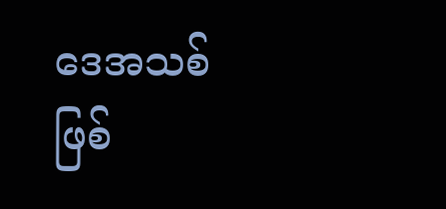ဒေအသစ်ဖြစ်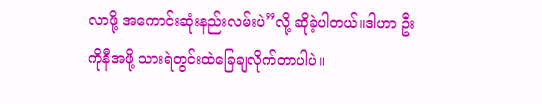လာဖို့ အကောင်းဆုံးနည်းလမ်းပဲ”လို့ ဆိုခဲ့ပါတယ်။ဒါဟာ ဦးကိုနီအဖို့ သားရဲတွင်းထဲခြေချလိုက်တာပါပဲ။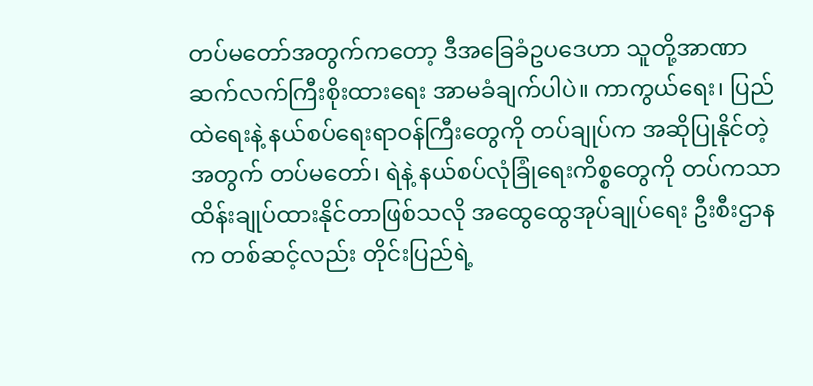တပ်မတော်အတွက်ကတော့ ဒီအခြေခံဥပဒေဟာ သူတို့အာဏာဆက်လက်ကြီးစိုးထားရေး အာမခံချက်ပါပဲ။ ကာကွယ်ရေး၊ ပြည်ထဲရေးနဲ့ နယ်စပ်ရေးရာဝန်ကြီးတွေကို တပ်ချုပ်က အဆိုပြုနိုင်တဲ့အတွက် တပ်မတော်၊ ရဲနဲ့ နယ်စပ်လုံခြုံရေးကိစ္စတွေကို တပ်ကသာ ထိန်းချုပ်ထားနိုင်တာဖြစ်သလို အထွေထွေအုပ်ချုပ်ရေး ဦးစီးဌာနက တစ်ဆင့်လည်း တိုင်းပြည်ရဲ့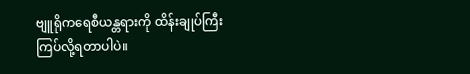ဗျူရိုကရေစီယန္တရားကို ထိန်းချုပ်ကြီးကြပ်လို့ရတာပါပဲ။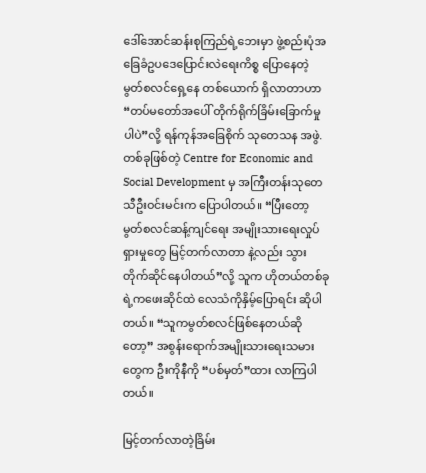ဒေါ်အောင်ဆန်းစုကြည်ရဲ့ဘေးမှာ ဖွဲ့စည်းပုံအခြေခံဥပဒေပြောင်းလဲရေးကိစ္စ ပြောနေတဲ့ မွတ်စလင်ရှေ့နေ တစ်ယောက် ရှိလာတာဟာ “တပ်မတော်အပေါ် တိုက်ရိုက်ခြိမ်းခြောက်မှုပါပဲ”လို့ ရန်ကုန်အခြေစိုက် သုတေသန အဖွဲ.တစ်ခုဖြစ်တဲ့ Centre for Economic and Social Development မှ အကြီးတန်းသုတေသီဦးဝင်းမင်းက ပြောပါတယ်။ “ပြီးတော့ မွတ်စလင်ဆန့်ကျင်ရေး အမျိုးသားရေးလှုပ်ရှားမှုတွေ မြင့်တက်လာတာ နဲ့လည်း သွားတိုက်ဆိုင်နေပါတယ်”လို့ သူက ဟိုတယ်တစ်ခုရဲ့ကဖေးဆိုင်ထဲ လေသံကိုနှိမ့်ပြောရင်း ဆိုပါတယ်။ “သူကမွတ်စလင်ဖြစ်နေတယ်ဆိုတော့” အစွန်းရောက်အမျိုးသားရေးသမားတွေက ဦးကိုနီကို “ပစ်မှတ်”ထား လာကြပါတယ်။

မြင့်တက်လာတဲ့ခြိမ်း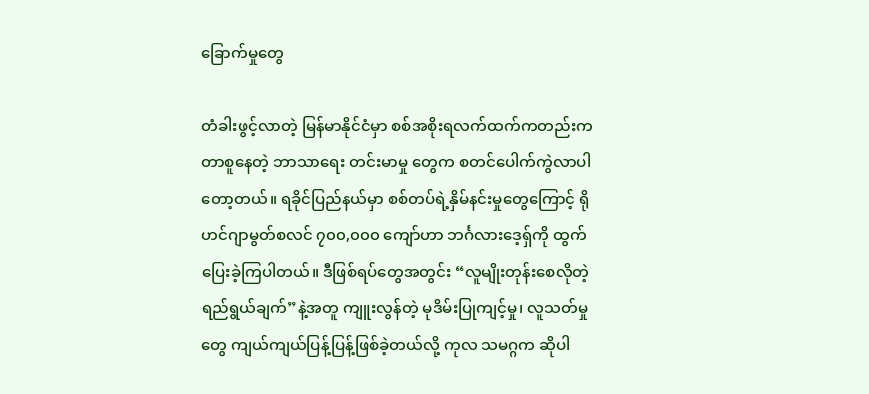ခြောက်မှုတွေ

တံခါးဖွင့်လာတဲ့ မြန်မာနိုင်ငံမှာ စစ်အစိုးရလက်ထက်ကတည်းက တာစူနေတဲ့ ဘာသာရေး တင်းမာမှု တွေက စတင်ပေါက်ကွဲလာပါတော့တယ်။ ရခိုင်ပြည်နယ်မှာ စစ်တပ်ရဲ့နှိမ်နင်းမှုတွေကြောင့် ရိုဟင်ဂျာမွတ်စလင် ၇၀၀,၀၀၀ ကျော်ဟာ ဘင်္ဂလားဒေ့ရှ်ကို ထွက်ပြေးခဲ့ကြပါတယ်။ ဒီဖြစ်ရပ်တွေအတွင်း “လူမျိုးတုန်းစေလိုတဲ့ ရည်ရွယ်ချက်”နဲ့အတူ ကျူးလွန်တဲ့ မုဒိမ်းပြုကျင့်မှု၊ လူသတ်မှုတွေ ကျယ်ကျယ်ပြန့်ပြန့်ဖြစ်ခဲ့တယ်လို့ ကုလ သမဂ္ဂက ဆိုပါ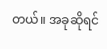တယ်။ အခုဆိုရင်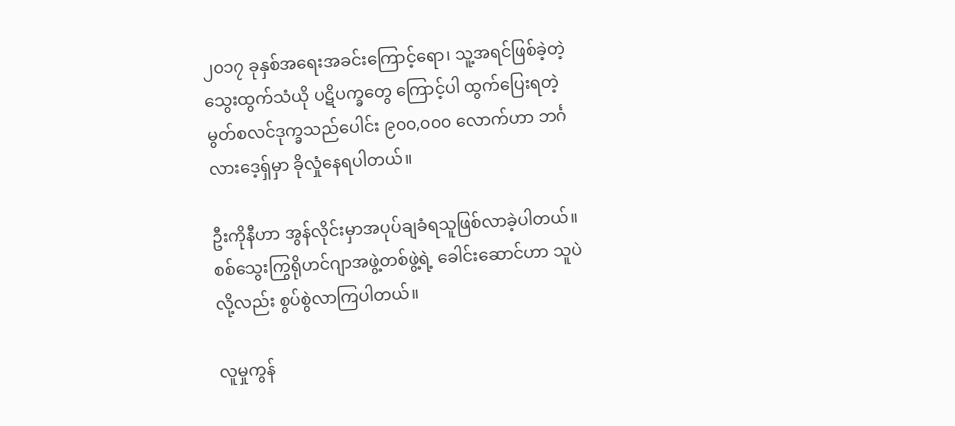၂၀၁၇ ခုနှစ်အရေးအခင်းကြောင့်ရော၊ သူ့အရင်ဖြစ်ခဲ့တဲ့ သွေးထွက်သံယို ပဋိပက္ခတွေ ကြောင့်ပါ ထွက်ပြေးရတဲ့ မွတ်စလင်ဒုက္ခသည်ပေါင်း ၉၀၀,၀၀၀ လောက်ဟာ ဘင်္ဂလားဒေ့ရှ်မှာ ခိုလှုံနေရပါတယ်။

ဦးကိုနီဟာ အွန်လိုင်းမှာအပုပ်ချခံရသူဖြစ်လာခဲ့ပါတယ်။ စစ်သွေးကြွရိုဟင်ဂျာအဖွဲ့တစ်ဖွဲ့ရဲ့ ခေါင်းဆောင်ဟာ သူပဲ လို့လည်း စွပ်စွဲလာကြပါတယ်။

လူမှုကွန်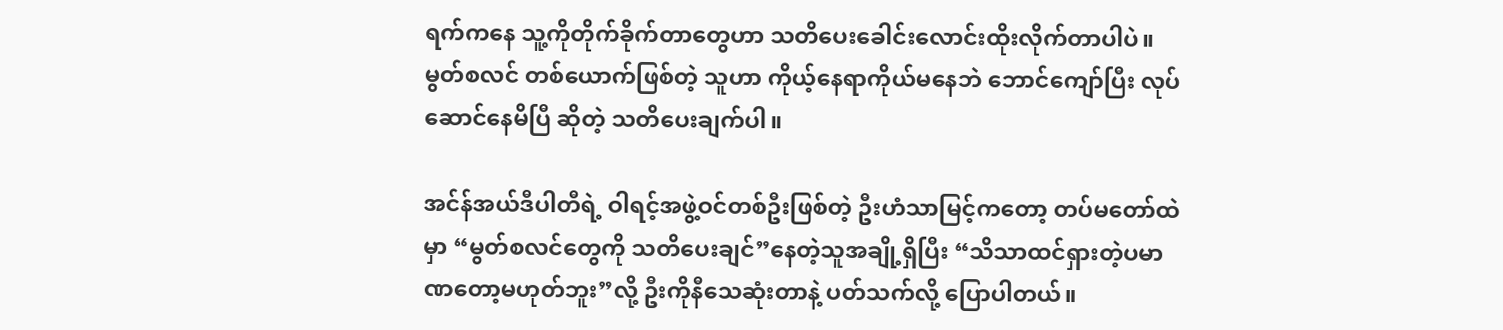ရက်ကနေ သူ့ကိုတိုက်ခိုက်တာတွေဟာ သတိပေးခေါင်းလောင်းထိုးလိုက်တာပါပဲ။ မွတ်စလင် တစ်ယောက်ဖြစ်တဲ့ သူဟာ ကိုယ့်နေရာကိုယ်မနေဘဲ ဘောင်ကျော်ပြီး လုပ်ဆောင်နေမိပြီ ဆိုတဲ့ သတိပေးချက်ပါ။

အင်န်အယ်ဒီပါတီရဲ့ ဝါရင့်အဖွဲ့ဝင်တစ်ဦးဖြစ်တဲ့ ဦးဟံသာမြင့်ကတော့ တပ်မတော်ထဲမှာ “မွတ်စလင်တွေကို သတိပေးချင်”နေတဲ့သူအချို့ရှိပြီး “သိသာထင်ရှားတဲ့ပမာဏတော့မဟုတ်ဘူး”လို့ ဦးကိုနီသေဆုံးတာနဲ့ ပတ်သက်လို့ ပြောပါတယ်။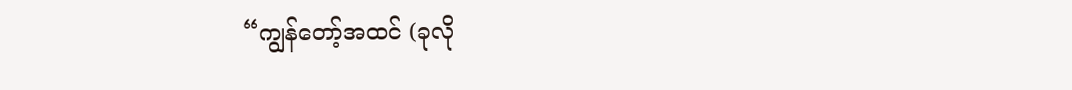“ကျွန်တော့်အထင် (ခုလို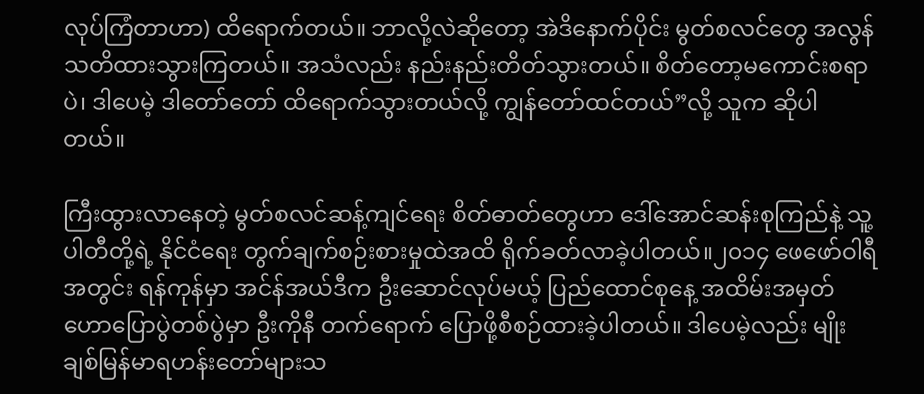လုပ်ကြံတာဟာ) ထိရောက်တယ်။ ဘာလို့လဲဆိုတော့ အဲဒိနောက်ပိုင်း မွတ်စလင်တွေ အလွန်သတိထားသွားကြတယ်။ အသံလည်း နည်းနည်းတိတ်သွားတယ်။ စိတ်တော့မကောင်းစရာပဲ၊ ဒါပေမဲ့ ဒါတော်တော် ထိရောက်သွားတယ်လို့ ကျွန်တော်ထင်တယ်”လို့ သူက ဆိုပါတယ်။

ကြီးထွားလာနေတဲ့ မွတ်စလင်ဆန့်ကျင်ရေး စိတ်ဓာတ်တွေဟာ ဒေါ်အောင်ဆန်းစုကြည်နဲ့ သူ့ပါတီတို့ရဲ့ နိုင်ငံရေး တွက်ချက်စဉ်းစားမှုထဲအထိ ရိုက်ခတ်လာခဲ့ပါတယ်။၂၀၁၄ ဖေဖော်ဝါရီအတွင်း ရန်ကုန်မှာ အင်န်အယ်ဒီက ဦးဆောင်လုပ်မယ့် ပြည်ထောင်စုနေ့ အထိမ်းအမှတ် ဟောပြောပွဲတစ်ပွဲမှာ ဦးကိုနီ တက်ရောက် ပြောဖို့စီစဉ်ထားခဲ့ပါတယ်။ ဒါပေမဲ့လည်း မျိုးချစ်မြန်မာရဟန်းတော်များသ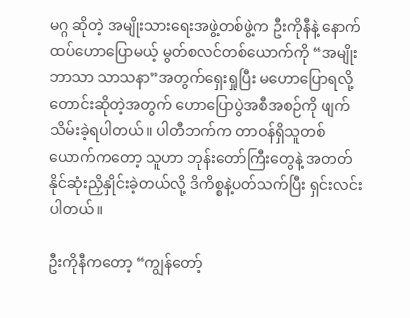မဂ္ဂ ဆိုတဲ့ အမျိုးသားရေးအဖွဲ့တစ်ဖွဲ့က ဦးကိုနီနဲ့ နောက်ထပ်ဟောပြောမယ့် မွတ်စလင်တစ်ယောက်ကို “အမျိုးဘာသာ သာသနာ”အတွက်ရှေးရှုပြီး မဟောပြောရလို့ တောင်းဆိုတဲ့အတွက် ဟောပြောပွဲအစီအစဉ်ကို ဖျက်သိမ်းခဲ့ရပါတယ်။ ပါတီဘက်က တာဝန်ရှိသူတစ်ယောက်ကတော့ သူဟာ ဘုန်းတော်ကြီးတွေနဲ့ အတတ်နိုင်ဆုံးညှိနှိုင်းခဲ့တယ်လို့ ဒိကိစ္စနဲ့ပတ်သက်ပြီး ရှင်းလင်းပါတယ်။

ဦးကိုနီကတော့ “ကျွန်တော့်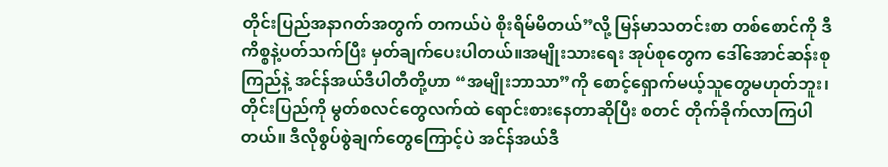တိုင်းပြည်အနာဂတ်အတွက် တကယ်ပဲ စိုးရိမ်မိတယ်”လို့ မြန်မာသတင်းစာ တစ်စောင်ကို ဒီကိစ္စနဲ့ပတ်သက်ပြီး မှတ်ချက်ပေးပါတယ်။အမျိုးသားရေး အုပ်စုတွေက ဒေါ်အောင်ဆန်းစုကြည်နဲ့ အင်န်အယ်ဒီပါတီတို့ဟာ “အမျိုးဘာသာ”ကို စောင့်ရှောက်မယ့်သူတွေမဟုတ်ဘူး၊ တိုင်းပြည်ကို မွတ်စလင်တွေလက်ထဲ ရောင်းစားနေတာဆိုပြီး စတင် တိုက်ခိုက်လာကြပါတယ်။ ဒီလိုစွပ်စွဲချက်တွေကြောင့်ပဲ အင်န်အယ်ဒီ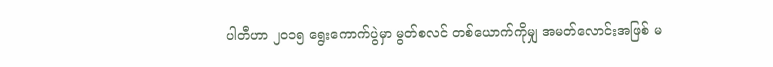ပါတီဟာ ၂၀၁၅ ရွေးကောက်ပွဲမှာ မွတ်စလင် တစ်ယောက်ကိုမျှ အမတ်လောင်းအဖြစ် မ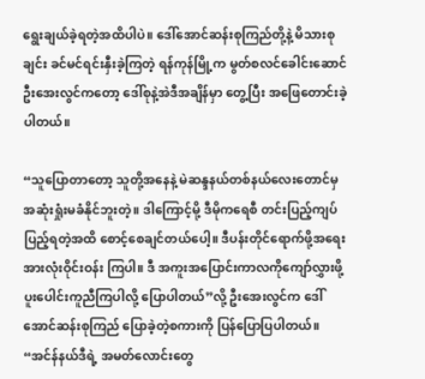ရွေးချယ်ခဲ့ရတဲ့အထိပါပဲ။ ဒေါ်အောင်ဆန်းစုကြည်တို့နဲ့ မိသားစုချင်း ခင်မင်ရင်းနှီးခဲ့ကြတဲ့ ရန်ကုန်မြို့က မွတ်စလင်ခေါင်းဆောင် ဦးအေးလွင်ကတော့ ဒေါ်စုနဲ့အဲဒီအချိန်မှာ တွေ့ပြီး အဖြေတောင်းခဲ့ပါတယ်။

“သူပြောတာတော့ သူတို့အနေနဲ့ မဲဆန္ဒနယ်တစ်နယ်လေးတောင်မှ အဆုံးရှုံးမခံနိုင်ဘူးတဲ့။ ဒါကြောင့်မို့ ဒီမိုကရေစီ တင်းပြည့်ကျပ်ပြည့်ရတဲ့အထိ စောင့်စေချင်တယ်ပေါ့။ ဒီပန်းတိုင်ရောက်ဖို့အရေး အားလုံးဝိုင်းဝန်း ကြပါ။ ဒီ အကူးအပြောင်းကာလကိုကျော်လွှားဖို့ ပူးပေါင်းကူညီကြပါလို့ ပြောပါတယ်”လို့ ဦးအေးလွင်က ဒေါ်အောင်ဆန်းစုကြည် ပြောခဲ့တဲ့စကားကို ပြန်ပြောပြပါတယ်။ “အင်န်နယ်ဒီရဲ့ အမတ်လောင်းတွေ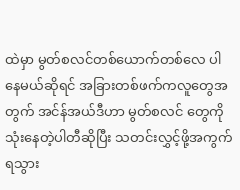ထဲမှာ မွတ်စလင်တစ်ယောက်တစ်လေ ပါနေမယ်ဆိုရင် အခြားတစ်ဖက်ကလူတွေအတွက် အင်န်အယ်ဒီဟာ မွတ်စလင် တွေကို သုံးနေတဲ့ပါတီဆိုပြီး သတင်းလွှင့်ဖို့အကွက်ရသွား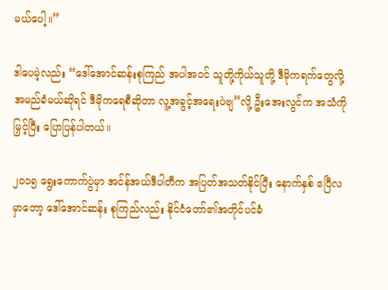မယ်ပေါ့။”

ဒါပေမဲ့လည်း “ဒေါ်အောင်ဆန်းစုကြည် အပါအဝင် သူတို့ကိုယ်သူတို့ ဒီမိုကရက်တွေလို့ အမည်ခံမယ်ဆိုရင် ဒီမိုကရေစီဆိုတာ လူ့အခွင့်အရေးပဲဗျ”လို့ ဦးအေးလွင်က အသံကိုမြှင့်ပြီး ပြောပြန်ပါတယ်။

၂၀၁၅ ရွေးကောက်ပွဲမှာ အင်န်အယ်ဒီပါတီက အပြတ်အသတ်နိုင်ပြီး နောက်နှစ် ဧပြီလမှာတော့ ဒေါ်အောင်ဆန်း စုကြည်လည်း နိုင်ငံတော်၏အတိုင်ပင်ခံ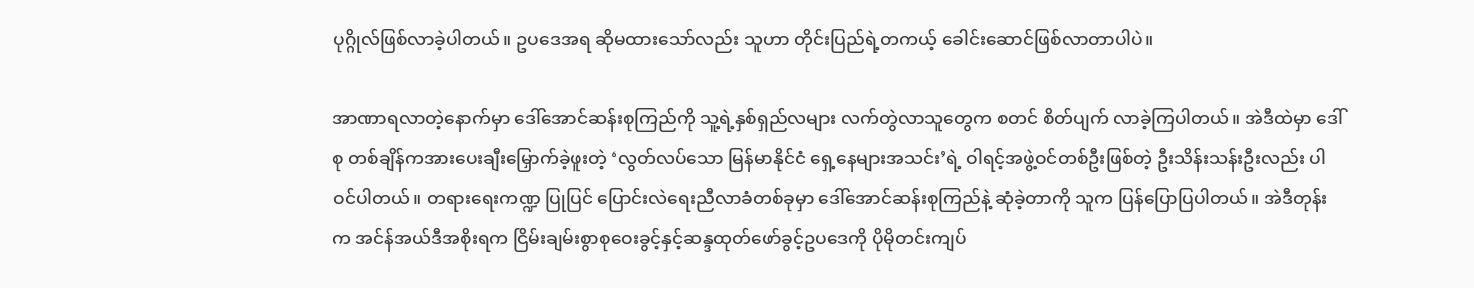ပုဂ္ဂိုလ်ဖြစ်လာခဲ့ပါတယ်။ ဥပဒေအရ ဆိုမထားသော်လည်း သူဟာ တိုင်းပြည်ရဲ့တကယ့် ခေါင်းဆောင်ဖြစ်လာတာပါပဲ။

အာဏာရလာတဲ့နောက်မှာ ဒေါ်အောင်ဆန်းစုကြည်ကို သူ့ရဲ့နှစ်ရှည်လများ လက်တွဲလာသူတွေက စတင် စိတ်ပျက် လာခဲ့ကြပါတယ်။ အဲဒီထဲမှာ ဒေါ်စု တစ်ချိန်ကအားပေးချီးမြှောက်ခဲ့ဖူးတဲ့ ‘လွတ်လပ်သော မြန်မာနိုင်ငံ ရှေ့နေများအသင်း’ရဲ့ ဝါရင့်အဖွဲ့ဝင်တစ်ဦးဖြစ်တဲ့ ဦးသိန်းသန်းဦးလည်း ပါဝင်ပါတယ်။ တရားရေးကဏ္ဍ ပြုပြင် ပြောင်းလဲရေးညီလာခံတစ်ခုမှာ ဒေါ်အောင်ဆန်းစုကြည်နဲ့ ဆုံခဲ့တာကို သူက ပြန်ပြောပြပါတယ်။ အဲဒီတုန်းက အင်န်အယ်ဒီအစိုးရက ငြိမ်းချမ်းစွာစုဝေးခွင့်နှင့်ဆန္ဒထုတ်ဖော်ခွင့်ဥပဒေကို ပိုမိုတင်းကျပ်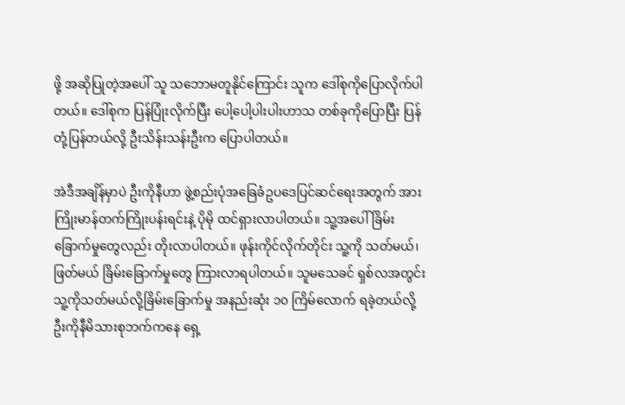ဖို့ အဆိုပြုတဲ့အပေါ် သူ သဘောမတူနိုင်ကြောင်း သူက ဒေါ်စုကိုပြောလိုက်ပါတယ်။ ဒေါ်စုက ပြန်ပြုံးလိုက်ပြီး ပေါ့ပေါ့ပါးပါးဟာသ တစ်ခုကိုပြောပြီး ပြန်တုံ့ပြန်တယ်လို့ ဦးသိန်းသန်းဦးက ပြောပါတယ်။

အဲဒီအချိန်မှာပဲ ဦးကိုနီဟာ ဖွဲ့စည်းပုံအခြေခံဥပဒေပြင်ဆင်ရေးအတွက် အားကြိုးမာန်တက်ကြိုးပန်းရင်းနဲ့ ပိုမို ထင်ရှားလာပါတယ်။ သူ့အပေါ် ခြိမ်းခြောက်မှုတွေလည်း တိုးလာပါတယ်။ ဖုန်းကိုင်လိုက်တိုင်း သူ့ကို သတ်မယ်၊ ဖြတ်မယ် ခြိမ်းခြောက်မှုတွေ ကြားလာရပါတယ်။ သူမသေခင် ရှစ်လအတွင်း သူ့ကိုသတ်မယ်လို့ခြိမ်းခြောက်မှု အနည်းဆုံး ၁၀ ကြိမ်လောက် ရခဲ့တယ်လို့ ဦးကိုနီမိသားစုဘက်ကနေ ရှေ့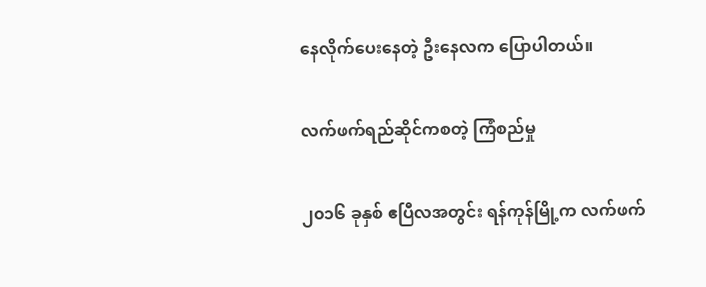နေလိုက်ပေးနေတဲ့ ဦးနေလက ပြောပါတယ်။

လက်ဖက်ရည်ဆိုင်ကစတဲ့ ကြံစည်မှု

၂၀၁၆ ခုနှစ် ဧပြီလအတွင်း ရန်ကုန်မြို့က လက်ဖက်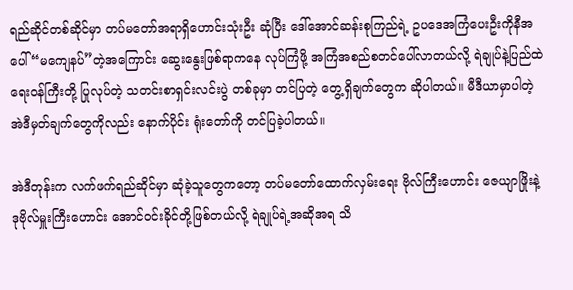ရည်ဆိုင်တစ်ဆိုင်မှာ တပ်မတော်အရာရှိဟောင်းသုံးဦး ဆုံပြီး ဒေါ်အောင်ဆန်းစုကြည်ရဲ့ ဥပဒေအကြံပေးဦးကိုနီအပေါ် “မကျေနပ်”တဲ့အကြောင်း ဆွေးနွေးဖြစ်ရာကနေ လုပ်ကြံဖို့ အကြံအစည်စတင်ပေါ်လာတယ်လို့ ရဲချုပ်နဲ့ပြည်ထဲရေးဝန်ကြီးတို့ ပြုလုပ်တဲ့ သတင်းစာရှင်းလင်းပွဲ တစ်ခုမှာ တင်ပြတဲ့ တွေ့ရှိချက်တွေက ဆိုပါတယ်။ မီဒီယာမှာပါတဲ့ အဲဒီမှတ်ချက်တွေကိုလည်း နောက်ပိုင်း ရုံးတော်ကို တင်ပြခဲ့ပါတယ်။

အဲဒီတုန်းက လက်ဖက်ရည်ဆိုင်မှာ ဆုံခဲ့သူတွေကတော့ တပ်မတော်ထောက်လှမ်းရေး ဗိုလ်ကြီးဟောင်း ဇေယျာဖြိုးနဲ့ ဒုဗိုလ်မှူးကြီးဟောင်း အောင်ဝင်းခိုင်တို့ဖြစ်တယ်လို့ ရဲချုပ်ရဲ့အဆိုအရ သိ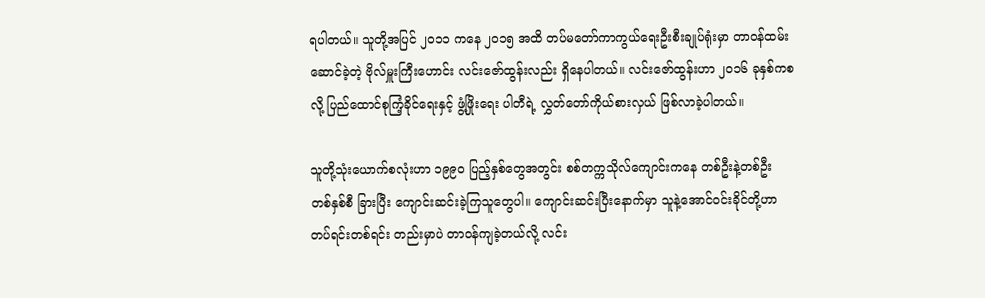ရပါတယ်။ သူတို့အပြင် ၂၀၁၁ ကနေ ၂၀၁၅ အထိ တပ်မတော်ကာကွယ်ရေးဦးစီးချုပ်ရုံးမှာ တာဝန်ထမ်းဆောင်ခဲ့တဲ့ ဗိုလ်မှူးကြီးဟောင်း လင်းဇော်ထွန်းလည်း ရှိနေပါတယ်။ လင်းဇော်ထွန်းဟာ ၂၀၁၆ ခုနှစ်ကစလို့ ပြည်ထောင်စုကြံ့ခိုင်ရေးနှင့် ဖွံ့ဖြိုးရေး ပါတီရဲ့ လွှတ်တော်ကိုယ်စားလှယ် ဖြစ်လာခဲ့ပါတယ်။

သူတို့သုံးယောက်စလုံးဟာ ၁၉၉၀ ပြည့်နှစ်တွေအတွင်း စစ်တက္ကသိုလ်ကျောင်းကနေ တစ်ဦးနဲ့တစ်ဦး တစ်နှစ်စီ ခြားပြီး ကျောင်းဆင်းခဲ့ကြသူတွေပါ။ ကျောင်းဆင်းပြီးနောက်မှာ သူနဲ့အောင်ဝင်းခိုင်တို့ဟာ တပ်ရင်းတစ်ရင်း တည်းမှာပဲ တာဝန်ကျခဲ့တယ်လို့ လင်း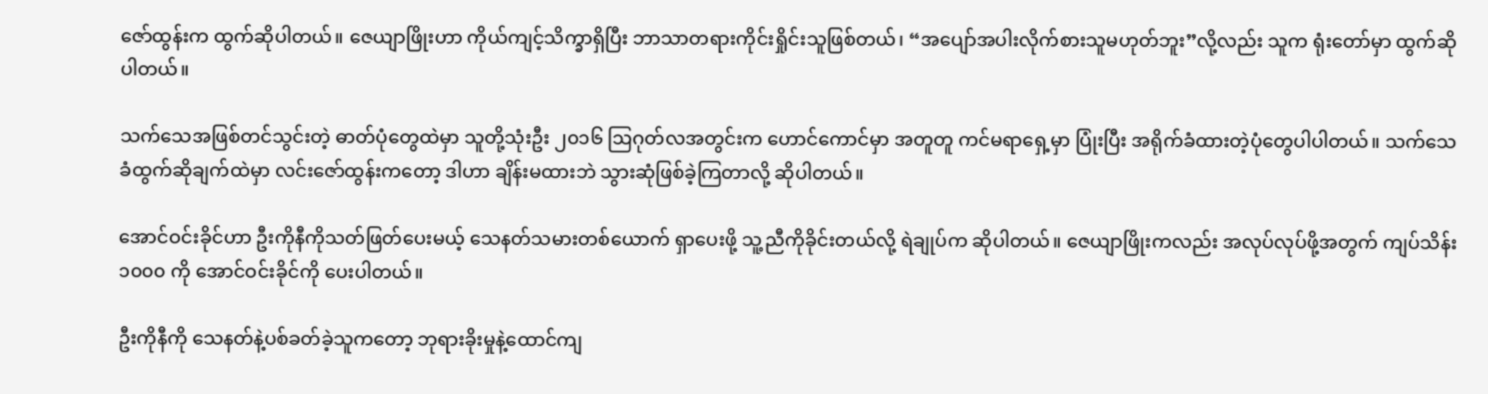ဇော်ထွန်းက ထွက်ဆိုပါတယ်။ ဇေယျာဖြိုးဟာ ကိုယ်ကျင့်သိက္ခာရှိပြီး ဘာသာတရားကိုင်းရှိုင်းသူဖြစ်တယ်၊ “အပျော်အပါးလိုက်စားသူမဟုတ်ဘူး”လို့လည်း သူက ရုံးတော်မှာ ထွက်ဆို ပါတယ်။

သက်သေအဖြစ်တင်သွင်းတဲ့ ဓာတ်ပုံတွေထဲမှာ သူတို့သုံးဦး ၂၀၁၆ ဩဂုတ်လအတွင်းက ဟောင်ကောင်မှာ အတူတူ ကင်မရာရှေ့မှာ ပြုံးပြီး အရိုက်ခံထားတဲ့ပုံတွေပါပါတယ်။ သက်သေခံထွက်ဆိုချက်ထဲမှာ လင်းဇော်ထွန်းကတော့ ဒါဟာ ချိန်းမထားဘဲ သွားဆုံဖြစ်ခဲ့ကြတာလို့ ဆိုပါတယ်။

အောင်ဝင်းခိုင်ဟာ ဦးကိုနီကိုသတ်ဖြတ်ပေးမယ့် သေနတ်သမားတစ်ယောက် ရှာပေးဖို့ သူ့ညီကိုခိုင်းတယ်လို့ ရဲချုပ်က ဆိုပါတယ်။ ဇေယျာဖြိုးကလည်း အလုပ်လုပ်ဖို့အတွက် ကျပ်သိန်း ၁၀၀၀ ကို အောင်ဝင်းခိုင်ကို ပေးပါတယ်။

ဦးကိုနီကို သေနတ်နဲ့ပစ်ခတ်ခဲ့သူကတော့ ဘုရားခိုးမှုနဲ့ထောင်ကျ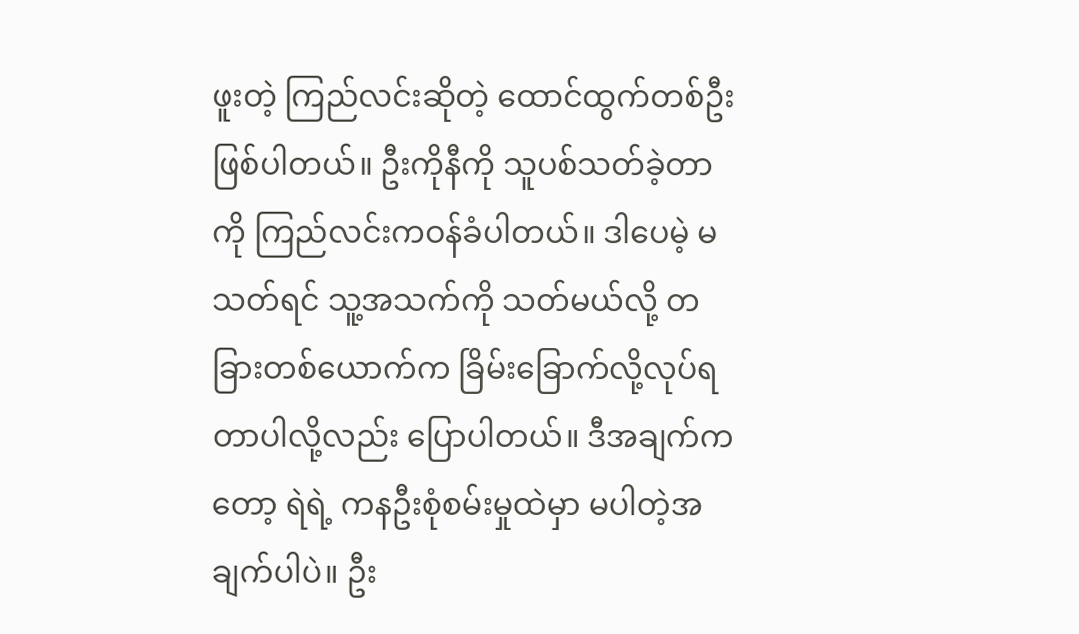ဖူးတဲ့ ကြည်လင်းဆိုတဲ့ ထောင်ထွက်တစ်ဦး ဖြစ်ပါတယ်။ ဦးကိုနီကို သူပစ်သတ်ခဲ့တာကို ကြည်လင်းကဝန်ခံပါတယ်။ ဒါပေမဲ့ မသတ်ရင် သူ့အသက်ကို သတ်မယ်လို့ တခြားတစ်ယောက်က ခြိမ်းခြောက်လို့လုပ်ရတာပါလို့လည်း ပြောပါတယ်။ ဒီအချက်ကတော့ ရဲရဲ့ ကနဦးစုံစမ်းမှုထဲမှာ မပါတဲ့အချက်ပါပဲ။ ဦး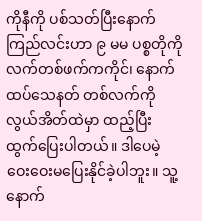ကိုနီကို ပစ်သတ်ပြီးနောက် ကြည်လင်းဟာ ၉ မမ ပစ္စတိုကို လက်တစ်ဖက်ကကိုင်၊ နောက်ထပ်သေနတ် တစ်လက်ကို လွယ်အိတ်ထဲမှာ ထည့်ပြီး ထွက်ပြေးပါတယ်။ ဒါပေမဲ့ ဝေးဝေးမပြေးနိုင်ခဲ့ပါဘူး။ သူ့နောက်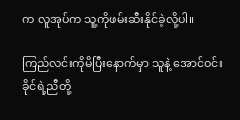က လူအုပ်က သူ့ကိုဖမ်းဆီးနိုင်ခဲ့လို့ပါ။

ကြည်လင်းကိုမိပြီးနောက်မှာ သူနဲ့ အောင်ဝင်းခိုင်ရဲ့ညီတို့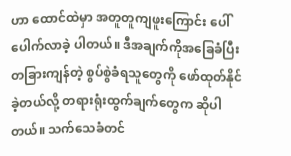ဟာ ထောင်ထဲမှာ အတူတူကျဖူးကြောင်း ပေါ်ပေါက်လာခဲ့ ပါတယ်။ ဒီအချက်ကိုအခြေခံပြီး တခြားကျန်တဲ့ စွပ်စွဲခံရသူတွေကို ဖော်ထုတ်နိုင်ခဲ့တယ်လို့ တရားရုံးထွက်ချက်တွေက ဆိုပါတယ်။ သက်သေခံတင်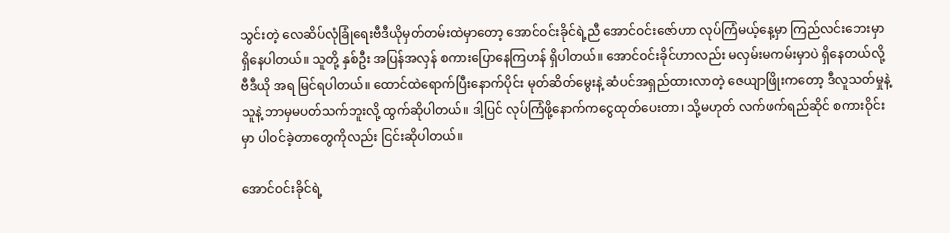သွင်းတဲ့ လေဆိပ်လုံခြုံရေးဗီဒီယိုမှတ်တမ်းထဲမှာတော့ အောင်ဝင်းခိုင်ရဲ့ညီ အောင်ဝင်းဇော်ဟာ လုပ်ကြံမယ့်နေ့မှာ ကြည်လင်းဘေးမှာရှိနေပါတယ်။ သူတို့ နှစ်ဦး အပြန်အလှန် စကားပြောနေကြဟန် ရှိပါတယ်။ အောင်ဝင်းခိုင်ဟာလည်း မလှမ်းမကမ်းမှာပဲ ရှိနေတယ်လို့ ဗီဒီယို အရ မြင်ရပါတယ်။ ထောင်ထဲရောက်ပြီးနောက်ပိုင်း မုတ်ဆိတ်မွေးနဲ့ ဆံပင်အရှည်ထားလာတဲ့ ဇေယျာဖြိုးကတော့ ဒီလူသတ်မှုနဲ့ သူနဲ့ ဘာမှမပတ်သက်ဘူးလို့ ထွက်ဆိုပါတယ်။ ဒါ့ပြင် လုပ်ကြံဖို့နောက်ကငွေထုတ်ပေးတာ၊ သို့မဟုတ် လက်ဖက်ရည်ဆိုင် စကားဝိုင်းမှာ ပါဝင်ခဲ့တာတွေကိုလည်း ငြင်းဆိုပါတယ်။

အောင်ဝင်းခိုင်ရဲ့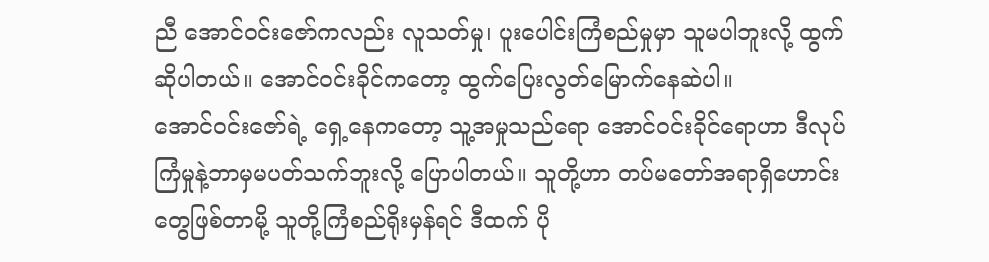ညီ အောင်ဝင်းဇော်ကလည်း လူသတ်မှု၊ ပူးပေါင်းကြံစည်မှုမှာ သူမပါဘူးလို့ ထွက်ဆိုပါတယ်။ အောင်ဝင်းခိုင်ကတော့ ထွက်ပြေးလွတ်မြောက်နေဆဲပါ။
အောင်ဝင်းဇော်ရဲ့ ရှေ့နေကတော့ သူ့အမှုသည်ရော အောင်ဝင်းခိုင်ရောဟာ ဒီလုပ်ကြံမှုနဲ့ဘာမှမပတ်သက်ဘူးလို့ ပြောပါတယ်။ သူတို့ဟာ တပ်မတော်အရာရှိဟောင်းတွေဖြစ်တာမို့ သူတို့ကြံစည်ရိုးမှန်ရင် ဒီထက် ပို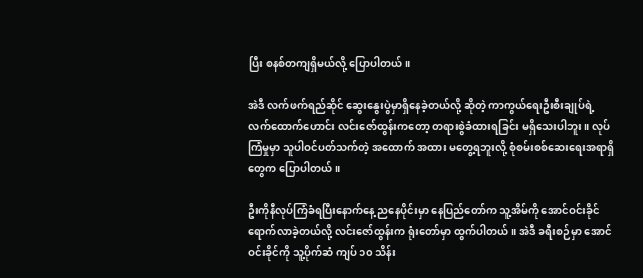ပြီး စနစ်တကျရှိမယ်လို့ ပြောပါတယ်။

အဲဒီ လက်ဖက်ရည်ဆိုင် ဆွေးနွေးပွဲမှာရှိနေခဲ့တယ်လို့ ဆိုတဲ့ ကာကွယ်ရေးဦးစီးချုပ်ရဲ့ လက်ထောက်ဟောင်း လင်းဇော်ထွန်းကတော့ တရားစွဲခံထားရခြင်း မရှိသေးပါဘူး။ လုပ်ကြံမှုမှာ သူပါဝင်ပတ်သက်တဲ့ အထောက် အထား မတွေ့ရဘူးလို့ စုံစမ်းစစ်ဆေးရေးအရာရှိတွေက ပြောပါတယ်။

ဦးကိုနီလုပ်ကြံခံရပြီးနောက်နေ့ ညနေပိုင်းမှာ နေပြည်တော်က သူ့အိမ်ကို အောင်ဝင်းခိုင် ရောက်လာခဲ့တယ်လို့ လင်းဇော်ထွန်းက ရုံးတော်မှာ ထွက်ပါတယ်။ အဲဒီ ခရီးစဉ်မှာ အောင်ဝင်းခိုင်ကို သူ့ပိုက်ဆံ ကျပ် ၁၀ သိန်း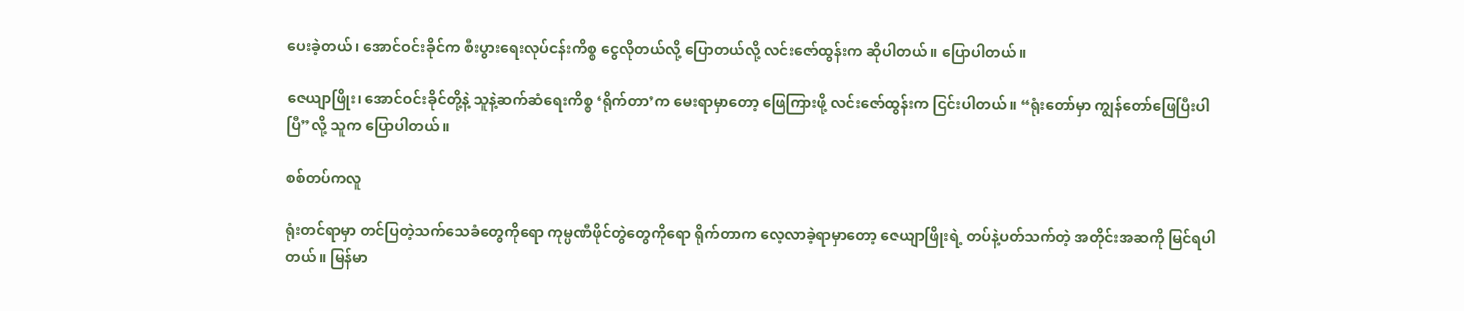ပေးခဲ့တယ်၊ အောင်ဝင်းခိုင်က စီးပွားရေးလုပ်ငန်းကိစ္စ ငွေလိုတယ်လို့ ပြောတယ်လို့ လင်းဇော်ထွန်းက ဆိုပါတယ်။ ပြောပါတယ်။

ဇေယျာဖြိုး၊ အောင်ဝင်းခိုင်တို့နဲ့ သူနဲ့ဆက်ဆံရေးကိစ္စ ‘ရိုက်တာ’က မေးရာမှာတော့ ဖြေကြားဖို့ လင်းဇော်ထွန်းက ငြင်းပါတယ်။ “ရုံးတော်မှာ ကျွန်တော်ဖြေပြီးပါပြီ”လို့ သူက ပြောပါတယ်။

စစ်တပ်ကလူ

ရုံးတင်ရာမှာ တင်ပြတဲ့သက်သေခံတွေကိုရော ကုမ္ပဏီဖိုင်တွဲတွေကိုရော ရိုက်တာက လေ့လာခဲ့ရာမှာတော့ ဇေယျာဖြိုးရဲ့ တပ်နဲ့ပတ်သက်တဲ့ အတိုင်းအဆကို မြင်ရပါတယ်။ မြန်မာ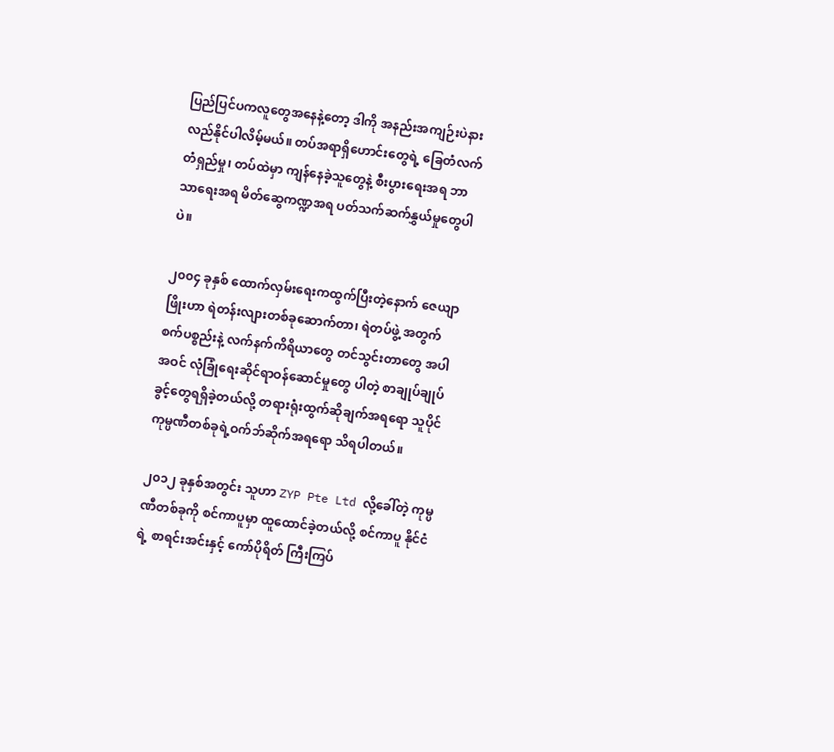ပြည်ပြင်ပကလူတွေအနေနဲ့တော့ ဒါကို အနည်းအကျဉ်းပဲနားလည်နိုင်ပါလိမ့်မယ်။ တပ်အရာရှိဟောင်းတွေရဲ့ ခြေတံလက်တံရှည်မှု၊ တပ်ထဲမှာ ကျန်နေခဲ့သူတွေနဲ့ စီးပွားရေးအရ ဘာသာရေးအရ မိတ်ဆွေကဏ္ဍအရ ပတ်သက်ဆက်နွှယ်မှုတွေပါပဲ။

၂၀၀၄ ခုနှစ် ထောက်လှမ်းရေးကထွက်ပြီးတဲ့နောက် ဇေယျာဖြိုးဟာ ရဲတန်းလျားတစ်ခုဆောက်တာ၊ ရဲတပ်ဖွဲ့ အတွက် စက်ပစ္စည်းနဲ့ လက်နက်ကိရိယာတွေ တင်သွင်းတာတွေ အပါအဝင် လုံခြုံရေးဆိုင်ရာဝန်ဆောင်မှုတွေ ပါတဲ့ စာချုပ်ချုပ်ခွင့်တွေရရှိခဲ့တယ်လို့ တရားရုံးထွက်ဆိုချက်အရရော သူပိုင်ကုမ္ပဏီတစ်ခုရဲ့ဝက်ဘ်ဆိုက်အရရော သိရပါတယ်။

၂၀၁၂ ခုနှစ်အတွင်း သူဟာ ZYP Pte Ltd လို့ခေါ်တဲ့ ကုမ္ပဏီတစ်ခုကို စင်ကာပူမှာ ထူထောင်ခဲ့တယ်လို့ စင်ကာပူ နိုင်ငံရဲ့ စာရင်းအင်းနှင့် ကော်ပိုရိတ် ကြီးကြပ်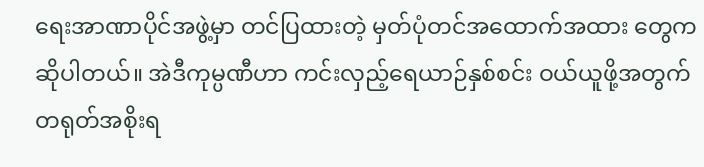ရေးအာဏာပိုင်အဖွဲ့မှာ တင်ပြထားတဲ့ မှတ်ပုံတင်အထောက်အထား တွေက ဆိုပါတယ်။ အဲဒီကုမ္ပဏီဟာ ကင်းလှည့်ရေယာဉ်နှစ်စင်း ဝယ်ယူဖို့အတွက် တရုတ်အစိုးရ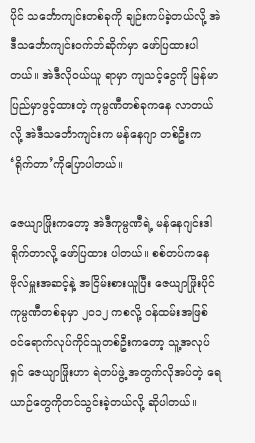ပိုင် သင်္ဘောကျင်းတစ်ခုကို ချဉ်းကပ်ခဲ့တယ်လို့ အဲဒီသင်္ဘောကျင်းဝက်ဘ်ဆိုက်မှာ ဖော်ပြထားပါတယ်။ အဲဒီလိုဝယ်ယူ ရာမှာ ကျသင့်ငွေကို မြန်မာပြည်မှာဖွင့်ထားတဲ့ ကုမ္ပဏီတစ်ခုကနေ လာတယ်လို့ အဲဒီသင်္ဘောကျင်းက မန်နေဂျာ တစ်ဦးက ‘ရိုက်တာ’ကိုပြောပါတယ်။

ဇေယျာဖြိုးကတော့ အဲဒီကုမ္ပဏီရဲ့ မန်နေဂျင်းဒါရိုက်တာလို့ ဖော်ပြထား ပါတယ်။ စစ်တပ်ကနေ ဗိုလ်မှူးအဆင့်နဲ့ အငြိမ်းစားယူပြီး ဇေယျာဖြိုးပိုင်ကုမ္ပဏီတစ်ခုမှာ ၂၀၁၂ ကစလို့ ဝန်ထမ်းအဖြစ် ဝင်ရောက်လုပ်ကိုင်သူတစ်ဦးကတော့ သူ့အလုပ်ရှင် ဇေယျာဖြိုးဟာ ရဲတပ်ဖွဲ့ အတွက်လိုအပ်တဲ့ ရေယာဉ်တွေကိုတင်သွင်းခဲ့တယ်လို့ ဆိုပါတယ်။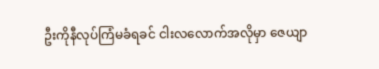ဦးကိုနီလုပ်ကြံမခံရခင် ငါးလလောက်အလိုမှာ ဇေယျာ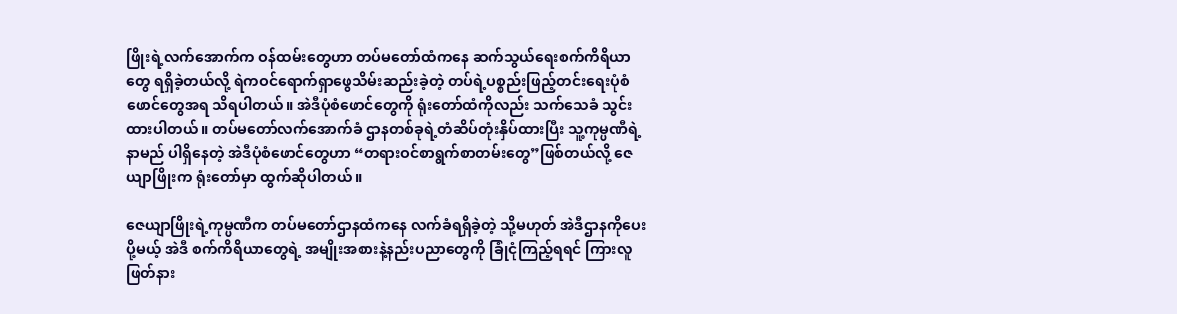ဖြိုးရဲ့လက်အောက်က ဝန်ထမ်းတွေဟာ တပ်မတော်ထံကနေ ဆက်သွယ်ရေးစက်ကိရိယာတွေ ရရှိခဲ့တယ်လို့ ရဲကဝင်ရောက်ရှာဖွေသိမ်းဆည်းခဲ့တဲ့ တပ်ရဲ့ပစ္စည်းဖြည့်တင်းရေးပုံစံဖောင်တွေအရ သိရပါတယ်။ အဲဒီပုံစံဖောင်တွေကို ရုံးတော်ထံကိုလည်း သက်သေခံ သွင်းထားပါတယ်။ တပ်မတော်လက်အောက်ခံ ဌာနတစ်ခုရဲ့တံဆိပ်တုံးနှိပ်ထားပြီး သူ့ကုမ္ပဏီရဲ့နာမည် ပါရှိနေတဲ့ အဲဒီပုံစံဖောင်တွေဟာ “တရားဝင်စာရွက်စာတမ်းတွေ”ဖြစ်တယ်လို့ ဇေယျာဖြိုးက ရုံးတော်မှာ ထွက်ဆိုပါတယ်။

ဇေယျာဖြိုးရဲ့ကုမ္ပဏီက တပ်မတော်ဌာနထံကနေ လက်ခံရရှိခဲ့တဲ့ သို့မဟုတ် အဲဒီဌာနကိုပေးပို့မယ့် အဲဒီ စက်ကိရိယာတွေရဲ့ အမျိုးအစားနဲ့နည်းပညာတွေကို ခြုံငုံကြည့်ရရင် ကြားလူဖြတ်နား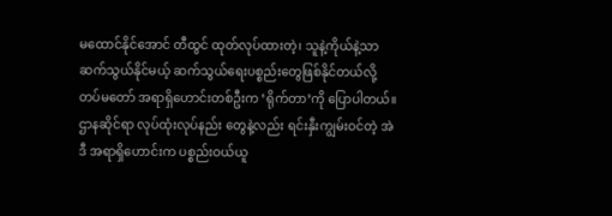မထောင်နိုင်အောင် တီထွင် ထုတ်လုပ်ထားတဲ့၊ သူနဲ့ကိုယ်နဲ့သာဆက်သွယ်နိုင်မယ့် ဆက်သွယ်ရေးပစ္စည်းတွေဖြစ်နိုင်တယ်လို့ တပ်မတော် အရာရှိဟောင်းတစ်ဦးက ‘ရိုက်တာ’ကို ပြောပါတယ်။ ဌာနဆိုင်ရာ လုပ်ထုံးလုပ်နည်း တွေနဲ့လည်း ရင်းနှီးကျွမ်းဝင်တဲ့ အဲဒီ အရာရှိဟောင်းက ပစ္စည်းဝယ်ယူ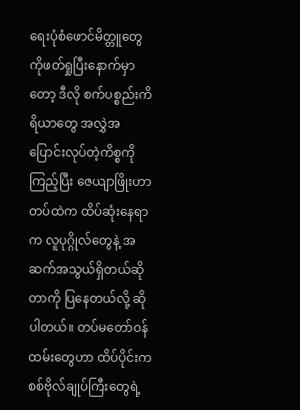ရေးပုံစံဖောင်မိတ္တူတွေကိုဖတ်ရှုပြီးနောက်မှာတော့ ဒီလို စက်ပစ္စည်းကိရိယာတွေ အလွှဲအပြောင်းလုပ်တဲ့ကိစ္စကိုကြည့်ပြီး ဇေယျာဖြိုးဟာ တပ်ထဲက ထိပ်ဆုံးနေရာက လူပုဂ္ဂိုလ်တွေနဲ့ အဆက်အသွယ်ရှိတယ်ဆိုတာကို ပြနေတယ်လို့ ဆိုပါတယ်။ တပ်မတော်ဝန်ထမ်းတွေဟာ ထိပ်ပိုင်းက စစ်ဗိုလ်ချုပ်ကြီးတွေရဲ့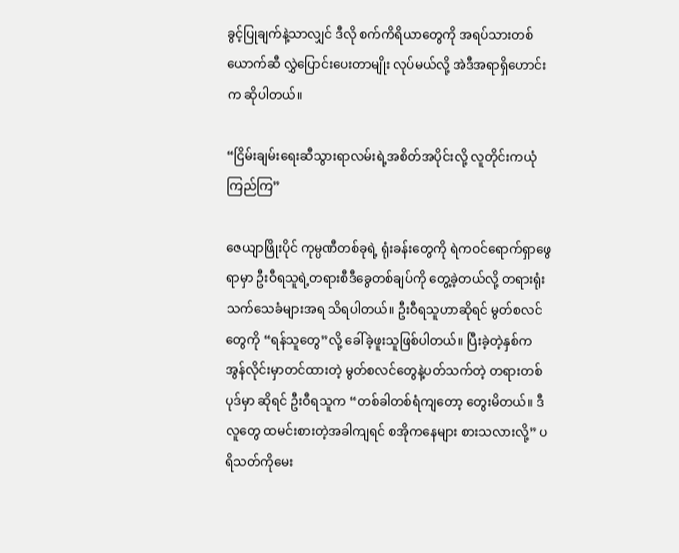ခွင့်ပြုချက်နဲ့သာလျှင် ဒီလို စက်ကိရိယာတွေကို အရပ်သားတစ်ယောက်ဆီ လွှဲပြောင်းပေးတာမျိုး လုပ်မယ်လို့ အဲဒီအရာရှိဟောင်းက ဆိုပါတယ်။

“ငြိမ်းချမ်းရေးဆီသွားရာလမ်းရဲ့အစိတ်အပိုင်းလို့ လူတိုင်းကယုံကြည်ကြ”

ဇေယျာဖြိုးပိုင် ကုမ္ပဏီတစ်ခုရဲ့ ရုံးခန်းတွေကို ရဲကဝင်ရောက်ရှာဖွေရာမှာ ဦးဝီရသူရဲ့တရားစီဒီခွေတစ်ချပ်ကို တွေ့ခဲ့တယ်လို့ တရားရုံးသက်သေခံများအရ သိရပါတယ်။ ဦးဝီရသူဟာဆိုရင် မွတ်စလင်တွေကို “ရန်သူတွေ”လို့ ခေါ်ခဲ့ဖူးသူဖြစ်ပါတယ်။ ပြီးခဲ့တဲ့နှစ်က အွန်လိုင်းမှာတင်ထားတဲ့ မွတ်စလင်တွေနဲ့ပတ်သက်တဲ့ တရားတစ်ပုဒ်မှာ ဆိုရင် ဦးဝီရသူက “တစ်ခါတစ်ရံကျတော့ တွေးမိတယ်။ ဒီလူတွေ ထမင်းစားတဲ့အခါကျရင် စအိုကနေများ စားသလားလို့” ပရိသတ်ကိုမေး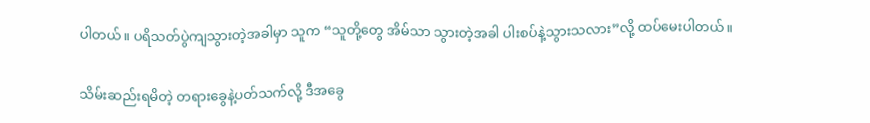ပါတယ်။ ပရိသတ်ပွဲကျသွားတဲ့အခါမှာ သူက “သူတို့တွေ အိမ်သာ သွားတဲ့အခါ ပါးစပ်နဲ့သွားသလား”လို့ ထပ်မေးပါတယ်။

သိမ်းဆည်းရမိတဲ့ တရားခွေနဲ့ပတ်သက်လို့ ဒီအခွေ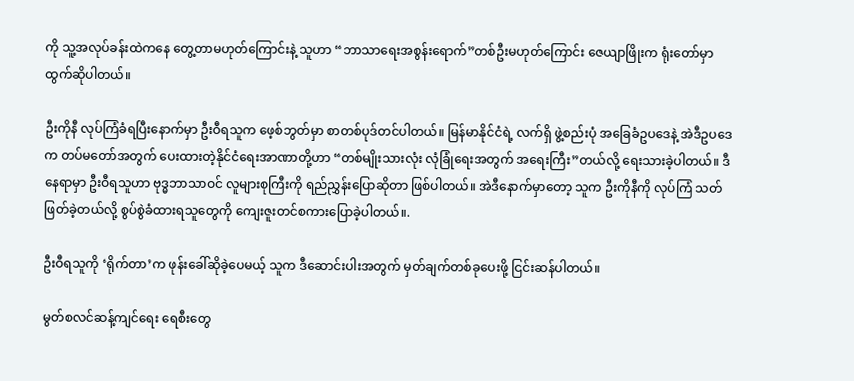ကို သူ့အလုပ်ခန်းထဲကနေ တွေ့တာမဟုတ်ကြောင်းနဲ့ သူဟာ “ဘာသာရေးအစွန်းရောက်”တစ်ဦးမဟုတ်ကြောင်း ဇေယျာဖြိုးက ရုံးတော်မှာ ထွက်ဆိုပါတယ်။

ဦးကိုနီ လုပ်ကြံခံရပြီးနောက်မှာ ဦးဝီရသူက ဖေ့စ်ဘွတ်မှာ စာတစ်ပုဒ်တင်ပါတယ်။ မြန်မာနိုင်ငံရဲ့ လက်ရှိ ဖွဲ့စည်းပုံ အခြေခံဥပဒေနဲ့ အဲဒီဥပဒေက တပ်မတော်အတွက် ပေးထားတဲ့နိုင်ငံရေးအာဏာတို့ဟာ “တစ်မျိုးသားလုံး လုံခြုံရေးအတွက် အရေးကြီး”တယ်လို့ ရေးသားခဲ့ပါတယ်။ ဒီနေရာမှာ ဦးဝီရသူဟာ ဗုဒ္ဓဘာသာဝင် လူများစုကြီးကို ရည်ညွှန်းပြောဆိုတာ ဖြစ်ပါတယ်။ အဲဒီနောက်မှာတော့ သူက ဦးကိုနီကို လုပ်ကြံ သတ်ဖြတ်ခဲ့တယ်လို့ စွပ်စွဲခံထားရသူတွေကို ကျေးဇူးတင်စကားပြောခဲ့ပါတယ်။.

ဦးဝီရသူကို ‘ရိုက်တာ’က ဖုန်းခေါ်ဆိုခဲ့ပေမယ့် သူက ဒီဆောင်းပါးအတွက် မှတ်ချက်တစ်ခုပေးဖို့ ငြင်းဆန်ပါတယ်။

မွတ်စလင်ဆန့်ကျင်ရေး ရေစီးတွေ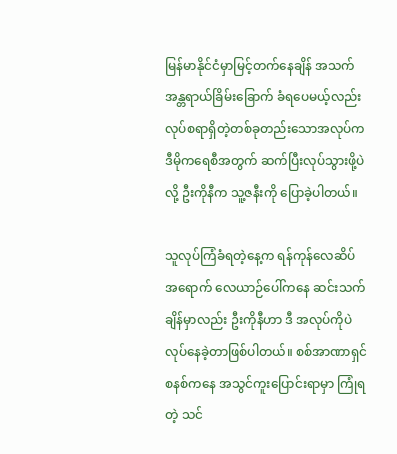မြန်မာနိုင်ငံမှာမြင့်တက်နေချိန် အသက်အန္တရာယ်ခြိမ်းခြောက် ခံရပေမယ့်လည်း လုပ်စရာရှိတဲ့တစ်ခုတည်းသောအလုပ်က ဒီမိုကရေစီအတွက် ဆက်ပြီးလုပ်သွားဖို့ပဲလို့ ဦးကိုနီက သူ့ဇနီးကို ပြောခဲ့ပါတယ်။

သူလုပ်ကြံခံရတဲ့နေ့က ရန်ကုန်လေဆိပ်အရောက် လေယာဉ်ပေါ်ကနေ ဆင်းသက်ချိန်မှာလည်း ဦးကိုနီဟာ ဒီ အလုပ်ကိုပဲ လုပ်နေခဲ့တာဖြစ်ပါတယ်။ စစ်အာဏာရှင်စနစ်ကနေ အသွင်ကူးပြောင်းရာမှာ ကြုံရတဲ့ သင်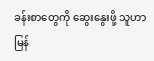ခန်းစာတွေကို ဆွေးနွေးဖို့ သူဟာ မြန်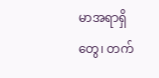မာအရာရှိတွေ၊ တက်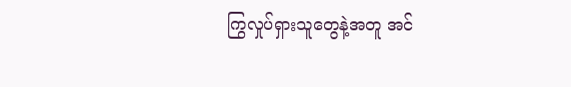ကြွလှုပ်ရှားသူတွေနဲ့အတူ အင်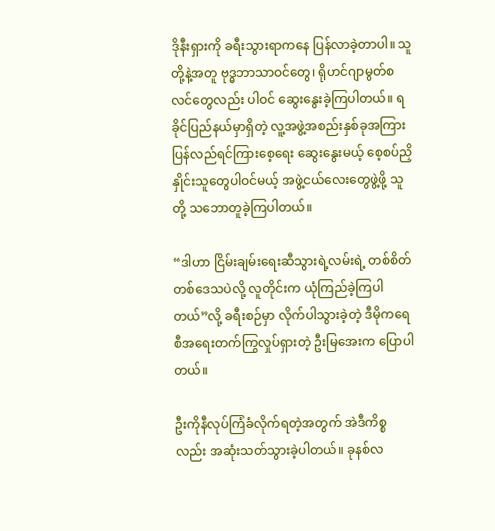ဒိုနီးရှားကို ခရီးသွားရာကနေ ပြန်လာခဲ့တာပါ။ သူတို့နဲ့အတူ ဗုဒ္ဓဘာသာဝင်တွေ၊ ရိုဟင်ဂျာမွတ်စလင်တွေလည်း ပါဝင် ဆွေးနွေးခဲ့ကြပါတယ်။ ရခိုင်ပြည်နယ်မှာရှိတဲ့ လူ့အဖွဲ့အစည်းနှစ်ခုအကြား ပြန်လည်ရင်ကြားစေ့ရေး ဆွေးနွေးမယ့် စေ့စပ်ညှိနှိုင်းသူတွေပါဝင်မယ့် အဖွဲ့ငယ်လေးတွေဖွဲ့ဖို့ သူတို့ သဘောတူခဲ့ကြပါတယ်။

“ဒါဟာ ငြိမ်းချမ်းရေးဆီသွားရဲ့လမ်းရဲ့ တစ်စိတ်တစ်ဒေသပဲလို့ လူတိုင်းက ယုံကြည်ခဲ့ကြပါတယ်”လို့ ခရီးစဉ်မှာ လိုက်ပါသွားခဲ့တဲ့ ဒီမိုကရေစီအရေးတက်ကြွလှုပ်ရှားတဲ့ ဦးမြအေးက ပြောပါတယ်။

ဦးကိုနီလုပ်ကြံခံလိုက်ရတဲ့အတွက် အဲဒီကိစ္စလည်း အဆုံးသတ်သွားခဲ့ပါတယ်။ ခုနစ်လ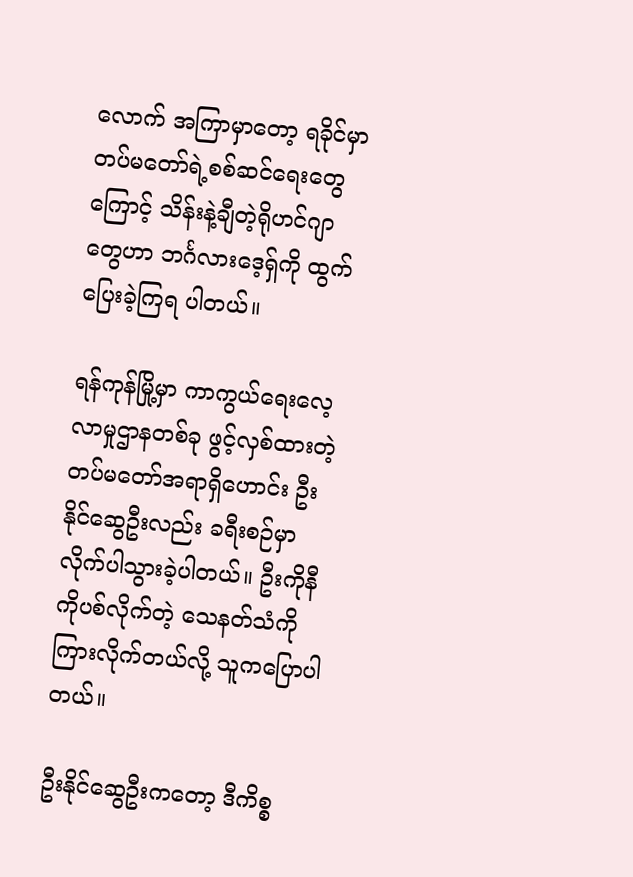လောက် အကြာမှာတော့ ရခိုင်မှာ တပ်မတော်ရဲ့စစ်ဆင်ရေးတွေကြောင့် သိန်းနဲ့ချီတဲ့ရိုဟင်ဂျာတွေဟာ ဘင်္ဂလားဒေ့ရှ်ကို ထွက်ပြေးခဲ့ကြရ ပါတယ်။

ရန်ကုန်မြို့မှာ ကာကွယ်ရေးလေ့လာမှုဌာနတစ်ခု ဖွင့်လှစ်ထားတဲ့ တပ်မတော်အရာရှိဟောင်း ဦးနိုင်ဆွေဦးလည်း ခရီးစဉ်မှာ လိုက်ပါသွားခဲ့ပါတယ်။ ဦးကိုနီကိုပစ်လိုက်တဲ့ သေနတ်သံကို ကြားလိုက်တယ်လို့ သူကပြောပါတယ်။

ဦးနိုင်ဆွေဦးကတော့ ဒီကိစ္စ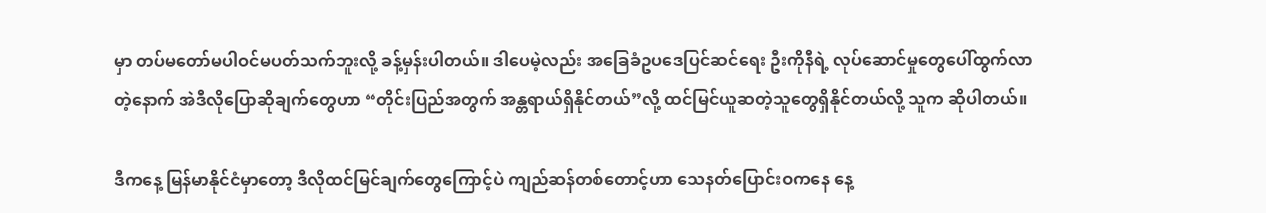မှာ တပ်မတော်မပါဝင်မပတ်သက်ဘူးလို့ ခန့်မှန်းပါတယ်။ ဒါပေမဲ့လည်း အခြေခံဥပဒေပြင်ဆင်ရေး ဦးကိုနီရဲ့ လုပ်ဆောင်မှုတွေပေါ်ထွက်လာတဲ့နောက် အဲဒီလိုပြောဆိုချက်တွေဟာ “တိုင်းပြည်အတွက် အန္တရာယ်ရှိနိုင်တယ်”လို့ ထင်မြင်ယူဆတဲ့သူတွေရှိနိုင်တယ်လို့ သူက ဆိုပါတယ်။

ဒီကနေ့ မြန်မာနိုင်ငံမှာတော့ ဒီလိုထင်မြင်ချက်တွေကြောင့်ပဲ ကျည်ဆန်တစ်တောင့်ဟာ သေနတ်ပြောင်းဝကနေ နေ့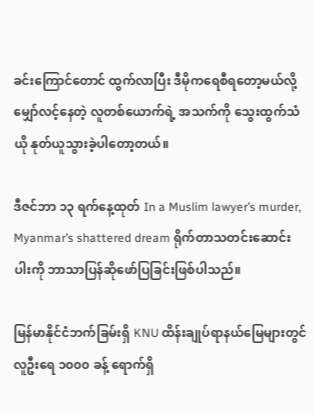ခင်းကြောင်တောင် ထွက်လာပြီး ဒီမိုကရေစီရတော့မယ်လို့မျှော်လင့်နေတဲ့ လူတစ်ယောက်ရဲ့ အသက်ကို သွေးထွက်သံယို နုတ်ယူသွားခဲ့ပါတော့တယ်။

ဒီဇင်ဘာ ၁၃ ရက်နေ့ထုတ် In a Muslim lawyer’s murder, Myanmar’s shattered dream ရိုက်တာသတင်းဆောင်းပါးကို ဘာသာပြန်ဆိုဖော်ပြခြင်းဖြစ်ပါသည်။

မြန်မာနိုင်ငံဘက်ခြမ်းရှိ KNU ထိန်းချုပ်ရာနယ်မြေများတွင် လူဦးရေ ၁၀၀၀ ခန့် ရောက်ရှိ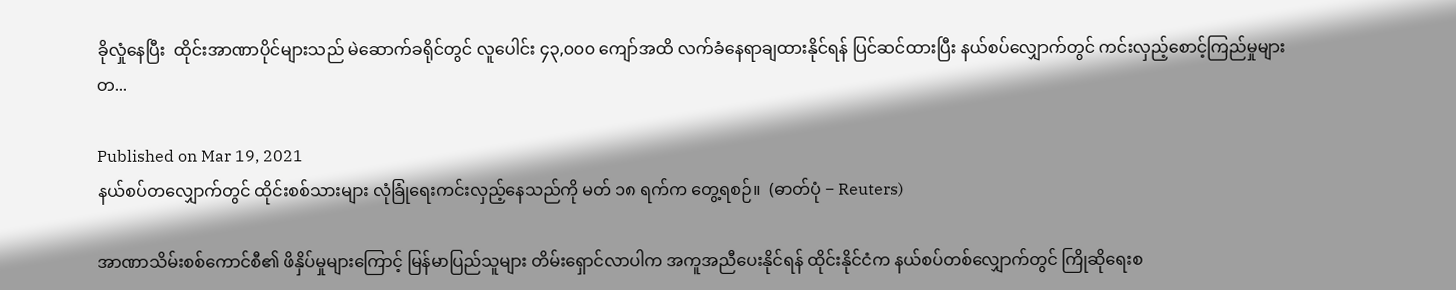ခိုလှုံနေပြီး  ထိုင်းအာဏာပိုင်များသည် မဲဆောက်ခရိုင်တွင် လူပေါင်း ၄၃,၀၀၀ ကျော်အထိ လက်ခံနေရာချထားနိုင်ရန် ပြင်ဆင်ထားပြီး နယ်စပ်လျှောက်တွင် ကင်းလှည့်စောင့်ကြည်မှုများတ...

Published on Mar 19, 2021
နယ်စပ်တလျှောက်တွင် ထိုင်းစစ်သားများ လုံခြုံရေးကင်းလှည့်နေသည်ကို မတ် ၁၈ ရက်က တွေ့ရစဉ်။  (ဓာတ်ပုံ − Reuters)

အာဏာသိမ်းစစ်ကောင်စီ၏ ဖိနှိပ်မှုများကြောင့် မြန်မာပြည်သူများ တိမ်းရှောင်လာပါက အကူအညီပေးနိုင်ရန် ထိုင်းနိုင်ငံက နယ်စပ်တစ်လျှောက်တွင် ကြိုဆိုရေးစ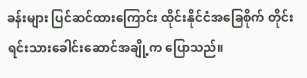ခန်းများ ပြင်ဆင်ထားကြောင်း ထိုင်းနိုင်ငံအခြေစိုက် တိုင်းရင်းသားခေါင်းဆောင်အချို့က ပြောသည်။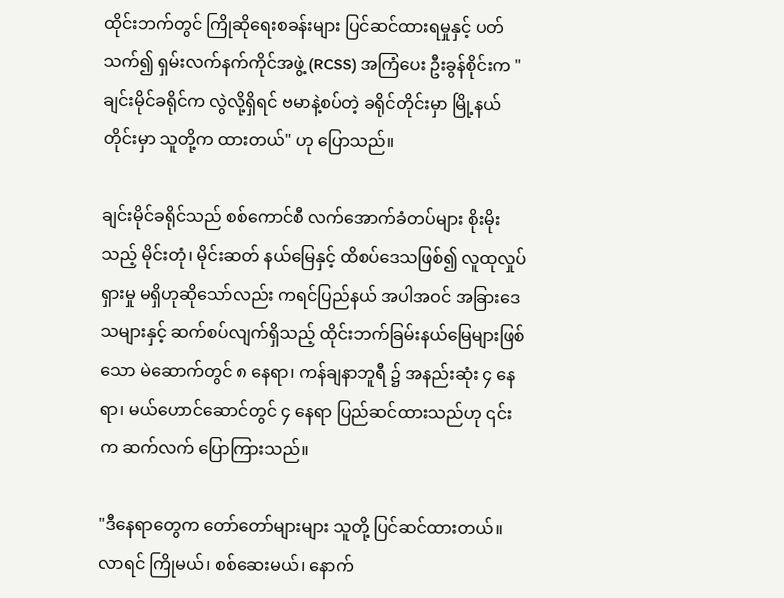ထိုင်းဘက်တွင် ကြိုဆိုရေးစခန်းများ ပြင်ဆင်ထားရမှုနှင့် ပတ်သက်၍ ရှမ်းလက်နက်ကိုင်အဖွဲ့ (RCSS) အကြံပေး ဦးခွန်စိုင်းက "ချင်းမိုင်ခရိုင်က လွဲလို့ရှိရင် ဗမာနဲ့စပ်တဲ့ ခရိုင်တိုင်းမှာ မြို့နယ်တိုင်းမှာ သူတို့က ထားတယ်" ဟု ပြောသည်။

ချင်းမိုင်ခရိုင်သည် စစ်ကောင်စီ လက်အောက်ခံတပ်များ စိုးမိုးသည့် မိုင်းတုံ၊ မိုင်းဆတ် နယ်မြေနှင့် ထိစပ်ဒေသဖြစ်၍ လူထုလှုပ်ရှားမှု မရှိဟုဆိုသော်လည်း ကရင်ပြည်နယ် အပါအဝင် အခြားဒေသများနှင့် ဆက်စပ်လျက်ရှိသည့် ထိုင်းဘက်ခြမ်းနယ်မြေများဖြစ်သော မဲ‌ဆောက်တွင် ၈ နေရာ၊ ကန်ချနာဘူရီ ၌ အနည်းဆုံး ၄ နေရာ၊ မယ်ဟောင်ဆောင်တွင် ၄ နေရာ ပြည်ဆင်ထားသည်ဟု ၎င်းက ဆက်လက် ပြောကြားသည်။

"ဒီနေရာတွေက တော်တော်များများ သူတို့ ပြင်ဆင်ထားတယ်။ လာရင် ကြိုမယ်၊ စစ်ဆေးမယ်၊ နောက်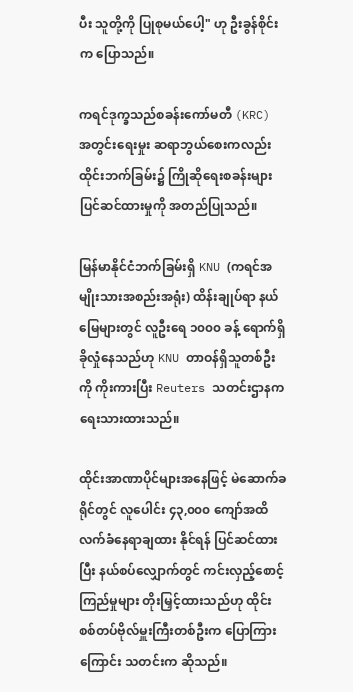ပီး သူတို့ကို ပြုစုမယ်ပေါ့" ဟု ဦးခွန်စိုင်းက ပြောသည်။

ကရင်ဒုက္ခသည်စခန်းကော်မတီ (KRC) အတွင်းရေးမှုး ဆရာဘွယ်စေးကလည်း ထိုင်းဘက်ခြမ်း၌ ကြိုဆိုရေးစခန်းများ ပြင်ဆင်ထားမှုကို အတည်ပြုသည်။

မြန်မာနိုင်ငံဘက်ခြမ်းရှိ KNU (ကရင်အမျိုးသားအစည်းအရုံး) ထိန်းချုပ်ရာ နယ်မြေများတွင် လူဦးရေ ၁၀၀၀ ခန့် ရောက်ရှိခိုလှုံနေသည်ဟု KNU တာဝန်ရှိသူတစ်ဦးကို ကိုးကားပြီး Reuters သတင်းဌာနက ရေးသားထားသည်။

ထိုင်းအာဏာပိုင်များအနေဖြင့် မဲဆောက်ခရိုင်တွင် လူပေါင်း ၄၃,၀၀၀ ကျော်အထိ လက်ခံနေရာချထား နိုင်ရန် ပြင်ဆင်ထားပြီး နယ်စပ်လျှောက်တွင် ကင်းလှည့်စောင့်ကြည်မှုများ တိုးမြှင့်ထားသည်ဟု ထိုင်းစစ်တပ်ဗိုလ်မှူးကြီးတစ်ဦးက ပြောကြားကြောင်း သတင်းက ဆိုသည်။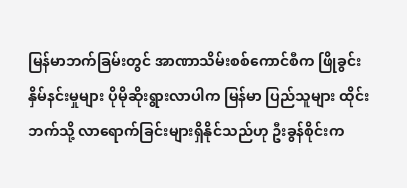မြန်မာဘက်ခြမ်းတွင် အာဏာသိမ်းစစ်ကောင်စီက ဖြိုခွင်းနှိမ်နင်းမှုများ ပိုမိုဆိုးရွားလာပါက မြန်မာ ပြည်သူများ ထိုင်းဘက်သို့ လာရောက်ခြင်းများရှိနိုင်သည်ဟု ဦးခွန်စိုင်းက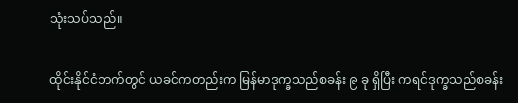သုံးသပ်သည်။

ထိုင်းနိုင်ငံဘက်တွင် ယခင်ကတည်းက မြန်မာဒုက္ခသည်စခန်း ၉ ခု ရှိပြီး ကရင်ဒုက္ခသည်စခန်း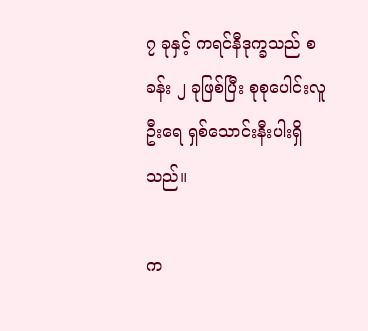၇ ခုနှင့် ကရင်နီဒုက္ခသည် စခန်း ၂ ခုဖြစ်ပြီး စုစုပေါင်းလူဦးရေ ရှစ်သောင်းနီးပါးရှိသည်။

က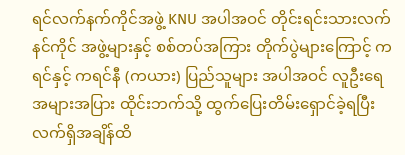ရင်လက်နက်ကိုင်အဖွဲ့ KNU အပါအဝင် တိုင်းရင်းသားလက်နင်ကိုင် အဖွဲ့များနှင့် စစ်တပ်အကြား တိုက်ပွဲများကြောင့် ကရင်နှင့် ကရင်နီ (ကယား) ပြည်သူများ အပါအဝင် လူဦးရေ အများအပြား ထိုင်းဘက်သို့ ထွက်ပြေးတိမ်းရှောင်ခဲ့ရပြီး လက်ရှိအချိန်ထိ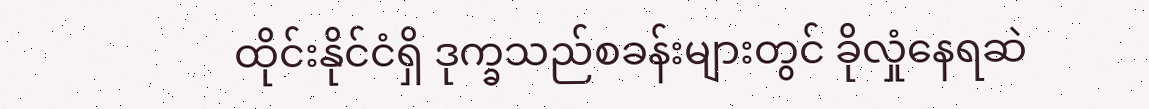ထိုင်းနိုင်ငံရှိ ဒုက္ခသည်စခန်းများတွင် ခိုလှုံနေရဆဲ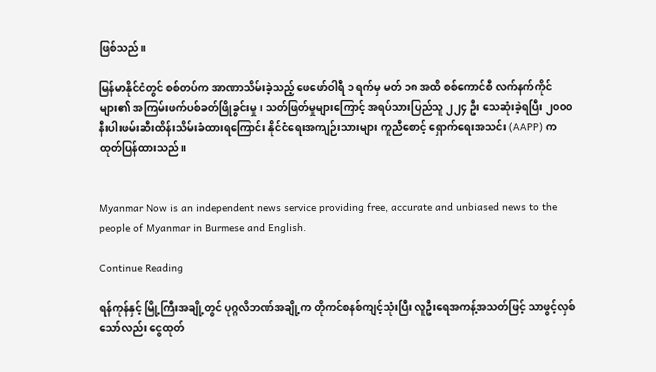ဖြစ်သည်။

မြန်မာနိုင်ငံတွင် စစ်တပ်က အာဏာသိမ်းခဲ့သည့် ဖေဖော်ဝါရီ ၁ ရက်မှ မတ် ၁၈ အထိ စစ်ကောင်စီ လက်နက်ကိုင်များ၏ အကြမ်းဖက်ပစ်ခတ်ဖြိုခွင်းမှု၊ သတ်ဖြတ်မှုများကြောင့် အရပ်သားပြည်သူ ၂၂၄ ဦး သေဆုံးခဲ့ရပြီး ၂၀၀၀ နီးပါးဖမ်းဆီးထိန်းသိမ်းခံထားရကြောင်း နိုင်ငံရေးအကျဉ်းသားများ ကူညီစောင့် ရှောက်ရေးအသင်း (AAPP) က ထုတ်ပြန်ထားသည်။


Myanmar Now is an independent news service providing free, accurate and unbiased news to the people of Myanmar in Burmese and English.

Continue Reading

ရန်ကုန်နှင့် မြို့ကြီးအချို့တွင် ပုဂ္ဂလိဘဏ်အချို့က တိုကင်စနစ်ကျင့်သုံးပြီး လူဦးရေအကန့်အသတ်ဖြင့် သာဖွင့်လှစ်သော်လည်း ငွေထုတ်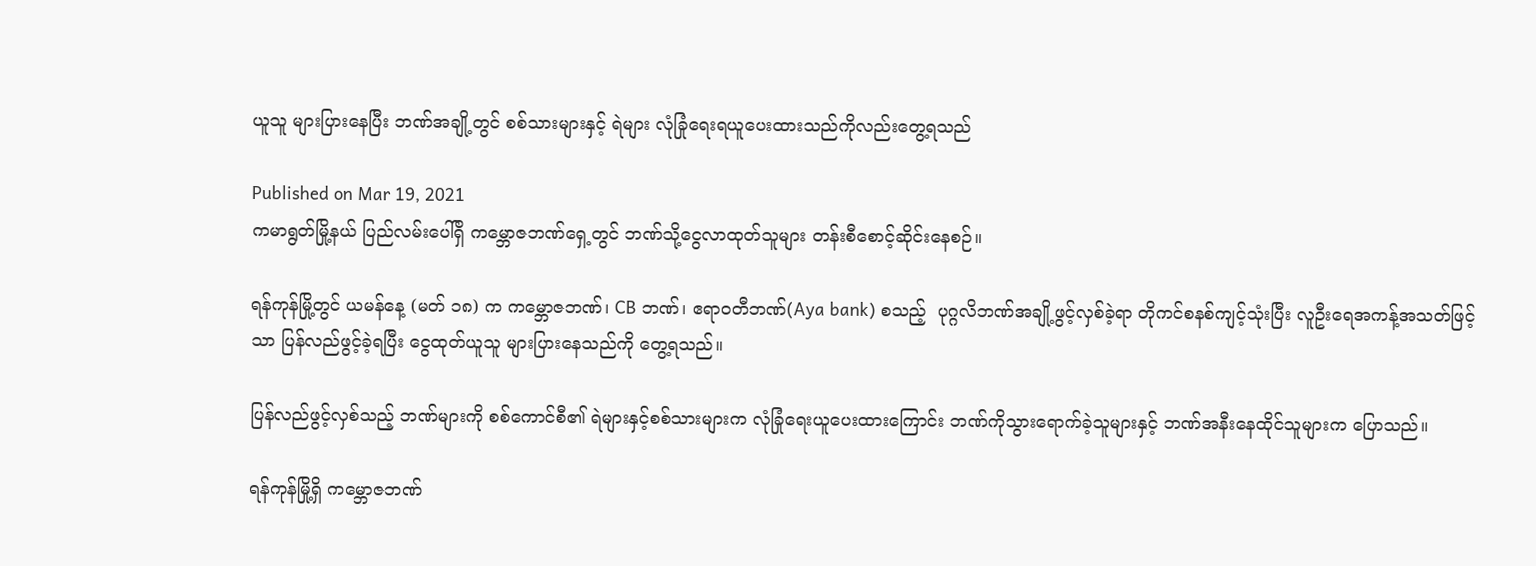ယူသူ များပြားနေပြီး ဘဏ်အချို့တွင် စစ်သားများနှင့် ရဲများ လုံခြုံရေးရယူပေးထားသည်ကိုလည်းတွေ့ရသည်

Published on Mar 19, 2021
ကမာရွတ်မြို့နယ် ပြည်လမ်းပေါ်ရှိ ကမ္ဘောဇဘဏ်ရှေ့တွင် ဘဏ်သို့ငွေလာထုတ်သူများ တန်းစီစောင့်ဆိုင်းနေစဉ်။

ရန်ကုန်မြို့တွင် ယမန်နေ့ (မတ် ၁၈) က ကမ္ဘောဇဘဏ်၊ CB ဘဏ်၊ ဧရာဝတီဘဏ်(Aya bank) စသည့်  ပုဂ္ဂလိဘဏ်အချို့ဖွင့်လှစ်ခဲ့ရာ တိုကင်စနစ်ကျင့်သုံးပြီး လူဦးရေအကန့်အသတ်ဖြင့်သာ ပြန်လည်ဖွင့်ခဲ့ရပြီး ငွေထုတ်ယူသူ များပြားနေသည်ကို တွေ့ရသည်။

ပြန်လည်ဖွင့်လှစ်သည့် ဘဏ်များကို စစ်ကောင်စီ၏ ရဲများနှင့်စစ်သားများက လုံခြုံရေးယူပေးထားကြောင်း ဘဏ်ကိုသွားရောက်ခဲ့သူများနှင့် ဘဏ်အနီးနေထိုင်သူများက ပြောသည်။

ရန်ကုန်မြို့ရှိ ကမ္ဘောဇဘဏ်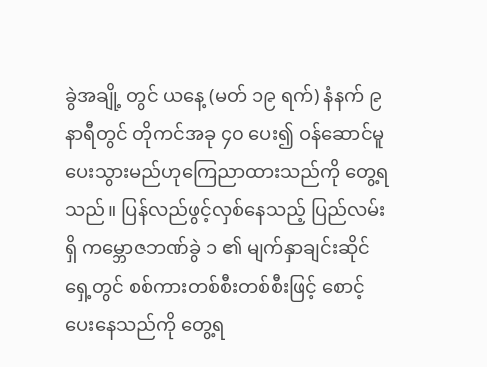ခွဲအချို့ တွင် ယနေ့ (မတ် ၁၉ ရက်) နံနက် ၉ နာရီတွင် တိုကင်အခု ၄၀ ပေး၍ ဝန်ဆောင်မူပေးသွားမည်ဟုကြေညာထားသည်ကို တွေ့ရသည်။ ပြန်လည်ဖွင့်လှစ်နေသည့် ပြည်လမ်းရှိ ကမ္ဘောဇဘဏ်ခွဲ ၁ ၏ မျက်နှာချင်းဆိုင်ရှေ့တွင် စစ်ကားတစ်စီးတစ်စီးဖြင့် စောင့်ပေးနေသည်ကို တွေ့ရ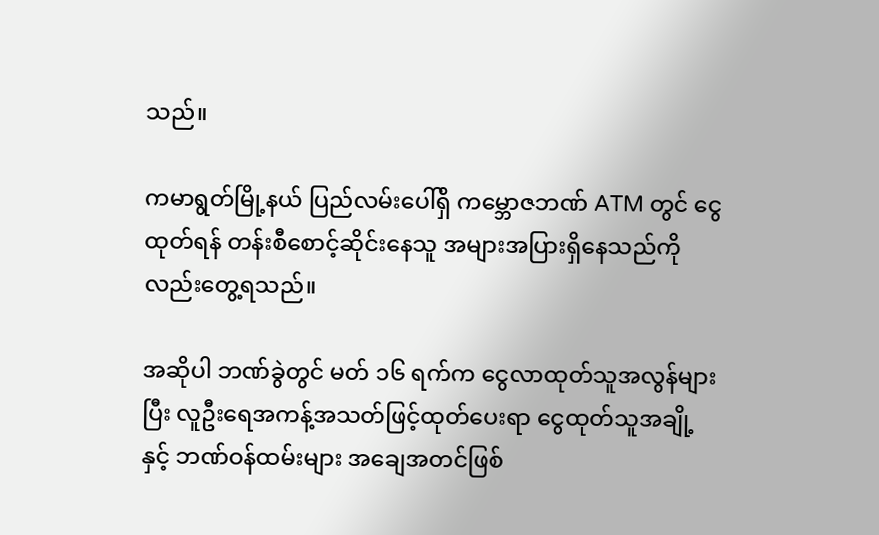သည်။

ကမာရွတ်မြို့နယ် ပြည်လမ်းပေါ်ရှိ ကမ္ဘောဇဘဏ် ATM တွင် ငွေထုတ်ရန် တန်းစီစောင့်ဆိုင်းနေသူ အများအပြားရှိနေသည်ကိုလည်းတွေ့ရသည်။

အဆိုပါ ဘဏ်ခွဲတွင် မတ် ၁၆ ရက်က ငွေလာထုတ်သူအလွန်များပြီး လူဦးရေအကန့်အသတ်ဖြင့်ထုတ်ပေးရာ ငွေထုတ်သူအချို့ နှင့် ဘဏ်ဝန်ထမ်းများ အချေအတင်ဖြစ်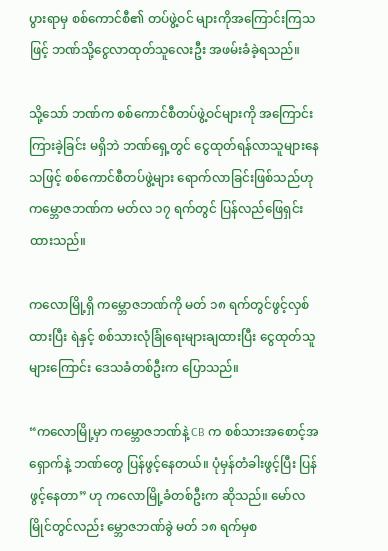ပွားရာမှ စစ်ကောင်စီ၏ တပ်ဖွဲ့ဝင် များကိုအကြောင်းကြသဖြင့် ဘဏ်သို့ငွေလာထုတ်သူလေးဦး အဖမ်းခံခဲ့ရသည်။

သို့သော် ဘဏ်က စစ်ကောင်စီတပ်ဖွဲ့ဝင်များကို အကြောင်းကြားခဲ့ခြင်း မရှိဘဲ ဘဏ်ရှေ့တွင် ငွေထုတ်ရန်လာသူများနေသဖြင့် စစ်ကောင်စီတပ်ဖွဲ့များ ရောက်လာခြင်းဖြစ်သည်ဟု ကမ္ဘောဇဘဏ်က မတ်လ ၁၇ ရက်တွင် ပြန်လည်ဖြေရှင်းထားသည်။

ကလောမြို့ရှိ ကမ္ဘောဇဘဏ်ကို မတ် ၁၈ ရက်တွင်ဖွင့်လှစ်ထားပြီး ရဲနှင့် စစ်သားလုံခြုံရေးများချထားပြီး ငွေထုတ်သူများကြောင်း ဒေသခံတစ်ဦးက ပြောသည်။

“ကလောမြို့မှာ ကမ္ဘောဇဘဏ်နဲ့ CB က စစ်သားအစောင့်အရှောက်နဲ့ ဘဏ်တွေ ပြန်ဖွင့်နေတယ်။ ပုံမှန်တံခါးဖွင့်ပြီး ပြန်ဖွင့်နေတာ” ဟု ကလောမြို့ခံတစ်ဦးက ဆိုသည်။ မော်လမြိုင်တွင်လည်း မ္ဘောဇဘဏ်ခွဲ မတ် ၁၈ ရက်မှစ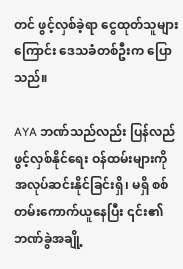တင် ဖွင့်လှစ်ခဲ့ရာ ငွေထုတ်သူများကြောင်း ဒေသခံတစ်ဦးက ပြောသည်။

AYA ဘဏ်သည်လည်း ပြန်လည်ဖွင့်လှစ်နိုင်ရေး ဝန်ထမ်းများကို အလုပ်ဆင်းနိုင်ခြင်းရှိ၊ မရှိ စစ်တမ်းကောက်ယူနေပြီး ၎င်း၏ဘဏ်ခွဲအချို့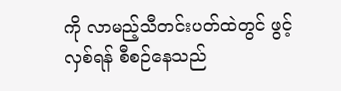ကို လာမည့်သီတင်းပတ်ထဲတွင် ဖွင့်လှစ်ရန် စီစဉ်နေသည်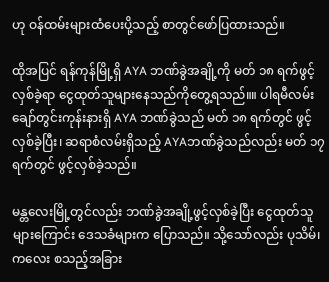ဟု ဝန်ထမ်းများထံပေးပို့သည့် စာတွင်ဖော်ပြထားသည်။

ထိုအပြင် ရန်ကုန်မြို့ရှိ AYA ဘဏ်ခွဲအချို့ကို မတ် ၁၈ ရက်ဖွင့်လှစ်ခဲ့ရာ ငွေထုတ်သူများနေသည်ကိုတွေ့ရသည်။။ ပါရမီလမ်း ချော်တွင်းကုန်းနားရှိ AYA ဘဏ်ခွဲသည် မတ် ၁၈ ရက်တွင် ဖွင့်လှစ်ခဲ့ပြီး၊ ဆရာစံလမ်းရှိသည့် AYAဘဏ်ခွဲသည်လည်း မတ် ၁၇ ရက်တွင် ဖွင့်လှစ်ခဲ့သည်။

မန္တလေးမြို့တွင်လည်း ဘဏ်ခွဲအချို့ဖွင့်လှစ်ခဲ့ပြီး ငွေထုတ်သူများကြောင်း ဒေသခံများက ပြောသည်။ သို့သော်လည်း ပုသိမ်၊ ကလေး စသည့်အခြား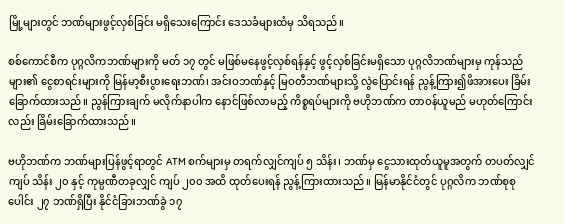မြို့များတွင် ဘဏ်များဖွင့်လှစ်ခြင်း မရှိသေးကြောင်း ဒေသခံများထံမှ သိရသည်။

စစ်ကောင်စီက ပုဂ္ဂလိကဘဏ်များကို မတ် ၁၇ တွင် မဖြစ်မနေဖွင့်လှစ်ရန်နှင့် ဖွင့်လှစ်ခြင်းမရှိသော ပုဂ္ဂလိဘဏ်များမှ ကုန်သည်များ၏ ငွေစာရင်းများကို မြန်မာ့စီးပွားရေးဘဏ်၊ အင်းဝဘဏ်နှင့် မြဝတီဘဏ်များသို့ လွဲပြောင်းရန် ညွန့်ကြား၍ဖိအားပေး ခြိမ်းခြောက်ထားသည်။ ညွန်ကြားချက် မလိုက်နာပါက နောင်ဖြစ်လာမည့် ကိစ္စရပ်များကို ဗဟိုဘဏ်က တာဝန်ယူမည် မဟုတ်ကြောင်းလည်း ခြိမ်းခြောက်ထားသည်။

ဗဟိုဘဏ်က ဘဏ်များပြန်ဖွင့်ရာတွင် ATM စက်များမှ တရက်လျှင်ကျပ် ၅ သိန်း၊ ဘဏ်မှ ငွေသားထုတ်ယူမူအတွက် တပတ်လျှင်ကျပ် သိန်း ၂၀ နှင့် ကုမ္ပဏီတခုလျှင် ကျပ် ၂၀၀ အထိ ထုတ်ပေးရန် ညွန့်ကြားထားသည်။ မြန်မာနိုင်ငံတွင် ပုဂ္ဂလိက ဘဏ်စုစုပေါင်း ၂၇ ဘဏ်ရှိပြီး နိုင်ငံခြားဘဏ်ခွဲ ၁၇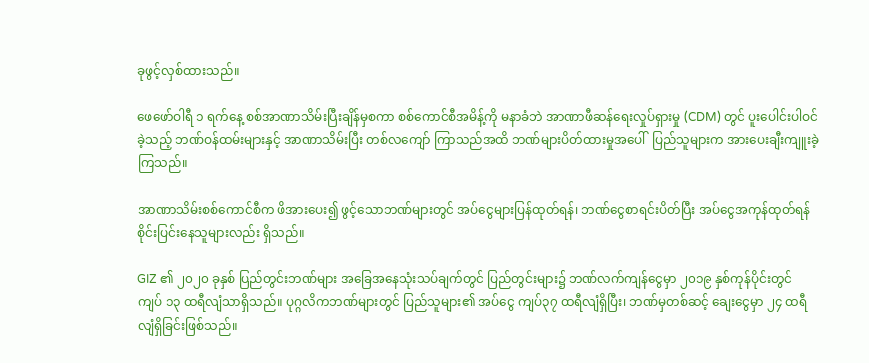ခုဖွင့်လှစ်ထားသည်။

ဖေဖော်ဝါရီ ၁ ရက်နေ့ စစ်အာဏာသိမ်းပြီးချိန်မှစကာ စစ်ကောင်စီအမိန့်ကို မနာခံဘဲ အာဏာဖီဆန်ရေးလှုပ်ရှားမှု (CDM) တွင် ပူးပေါင်းပါဝင်ခဲ့သည့် ဘဏ်ဝန်ထမ်းများနှင့် အာဏာသိမ်းပြီး တစ်လကျော် ကြာသည်အထိ ဘဏ်များပိတ်ထားမှုအပေါ်  ပြည်သူများက အားပေးချီးကျူးခဲ့ကြသည်။

အာဏာသိမ်းစစ်ကောင်စီက ဖိအားပေး၍ ဖွင့်သောဘဏ်များတွင် အပ်ငွေများပြန်ထုတ်ရန်၊ ဘဏ်ငွေစာရင်းပိတ်ပြီး အပ်ငွေအကုန်ထုတ်ရန် စိုင်းပြင်းနေသူများလည်း ရှိသည်။

GIZ ၏ ၂၀၂၀ ခုနှစ် ပြည်တွင်းဘဏ်များ အခြေအနေသုံးသပ်ချက်တွင် ပြည်တွင်းများ၌ ဘဏ်လက်ကျန်ငွေမှာ ၂၀၁၉ နှစ်ကုန်ပိုင်းတွင် ကျပ် ၁၃ ထရီလျံသာရှိသည်။ ပုဂ္ဂလိကဘဏ်များတွင် ပြည်သူများ၏ အပ်ငွေ ကျပ်၃၇ ထရီလျံရှိပြီး၊ ဘဏ်မှတစ်ဆင့် ချေးငွေမှာ ၂၄ ထရီလျံရှိခြင်းဖြစ်သည်။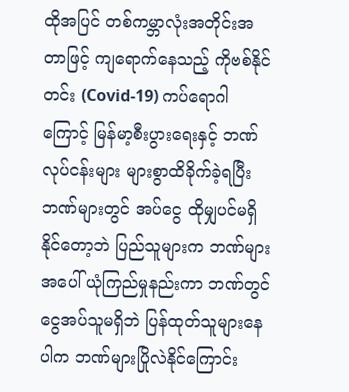ထိုအပြင် တစ်ကမ္ဘာလုံးအတိုင်းအတာဖြင့် ကျရောက်နေသည့် ကိုဗစ်နိုင်တင်း (Covid-19) ကပ်ရောဂါကြောင့် မြန်မာ့စီးပွားရေးနှင့် ဘဏ်လုပ်ငန်းများ များစွာထိခိုက်ခဲ့ရပြီး ဘဏ်များတွင် အပ်ငွေ ထိုမျှပင်မရှိနိုင်တော့ဘဲ ပြည်သူများက ဘဏ်များအပေါ် ယုံကြည်မှုနည်းကာ ဘဏ်တွင်ငွေအပ်သူမရှိဘဲ ပြန်ထုတ်သူများနေပါက ဘဏ်များပြိုလဲနိုင်ကြောင်း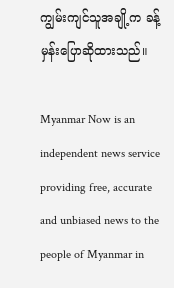ကျွမ်းကျင်သူအချို့က ခန့်မှန်းပြောဆိုထားသည်။

Myanmar Now is an independent news service providing free, accurate and unbiased news to the people of Myanmar in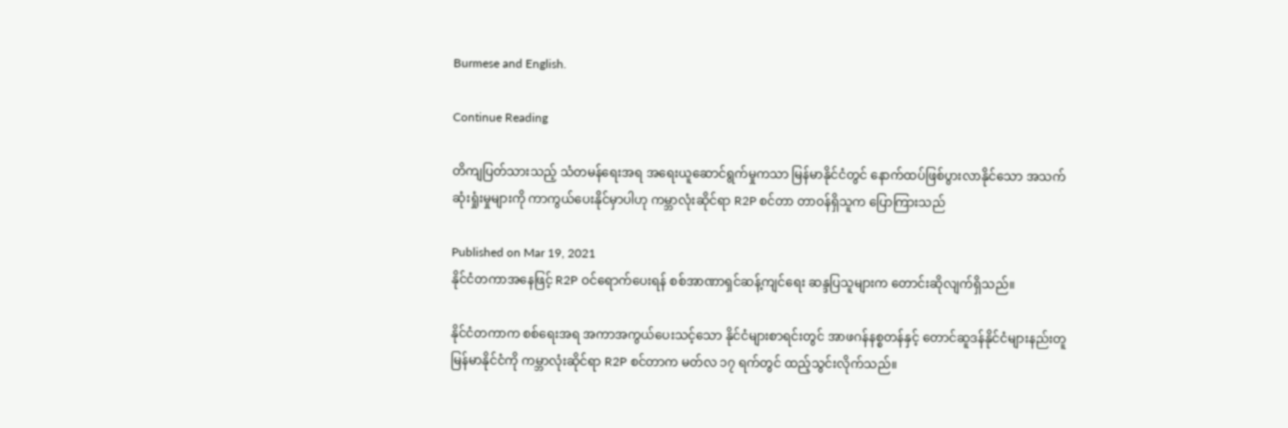Burmese and English.

Continue Reading

တိကျပြတ်သားသည့် သံတမန်ရေးအရ အရေးယူဆောင်ရွက်မှုကသာ မြန်မာနိုင်ငံတွင် နောက်ထပ်ဖြစ်ပွားလာနိုင်သော အသက်ဆုံးရှုံးမှုများကို ကာကွယ်ပေးနိုင်မှာပါဟု ကမ္ဘာလုံးဆိုင်ရာ R2P စင်တာ တာဝန်ရှိသူက ပြောကြားသည်

Published on Mar 19, 2021
နိုင်ငံတကာအနေဖြင့် R2P ဝင်ရောက်ပေးရန် စစ်အာဏာရှင်ဆန့်ကျင်ရေး ဆန္ဒပြသူများက တောင်းဆိုလျက်ရှိသည်။

နိုင်ငံတကာက စစ်ရေးအရ အကာအကွယ်ပေးသင့်သော နိုင်ငံများစာရင်းတွင် အာဖဂန်နစ္စတန်နှင့် တောင်ဆူဒန်နိုင်ငံများနည်းတူ မြန်မာနိုင်ငံကို ကမ္ဘာလုံးဆိုင်ရာ R2P စင်တာက မတ်လ ၁၇ ရက်တွင် ထည့်သွင်းလိုက်သည်။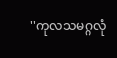''ကုလသမဂ္ဂလုံ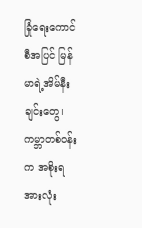ခြုံရေးကောင်စီအပြင် မြန်မာရဲ့အိမ်နီးချင်းတွေ၊ ကမ္ဘာတစ်ဝန်းက အစိုးရအားလုံး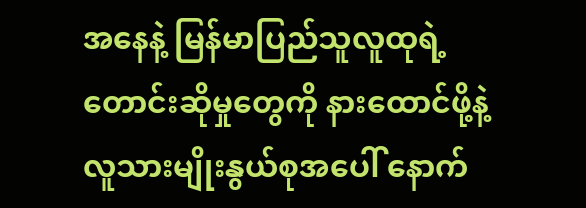အနေနဲ့ မြန်မာပြည်သူလူထုရဲ့ တောင်းဆိုမှုတွေကို နားထောင်ဖို့နဲ့ လူသားမျိုးနွယ်စုအပေါ် နောက်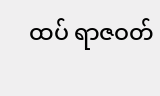ထပ် ရာဇဝတ်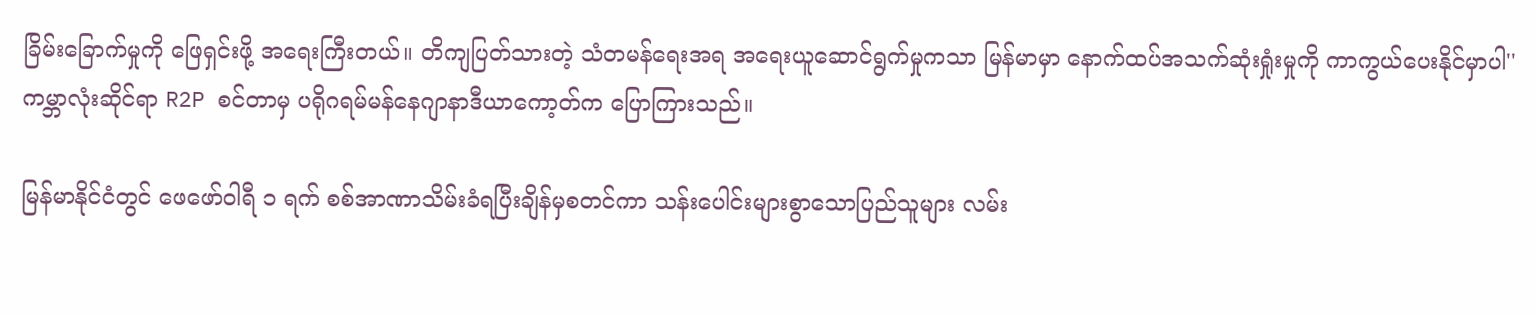ခြိမ်းခြောက်မှုကို ဖြေရှင်းဖို့ အရေးကြီးတယ်။ တိကျပြတ်သားတဲ့ သံတမန်ရေးအရ အရေးယူဆောင်ရွက်မှုကသာ မြန်မာမှာ နောက်ထပ်အသက်ဆုံးရှုံးမှုကို ကာကွယ်ပေးနိုင်မှာပါ'' ကမ္ဘာလုံးဆိုင်ရာ R2P စင်တာမှ ပရိုဂရမ်မန်နေဂျာနာဒီယာကော့တ်က ပြောကြားသည်။

မြန်မာနိုင်ငံတွင် ဖေဖော်ဝါရီ ၁ ရက် စစ်အာဏာသိမ်းခံရပြီးချိန်မှစတင်ကာ သန်းပေါင်းများစွာသောပြည်သူများ လမ်း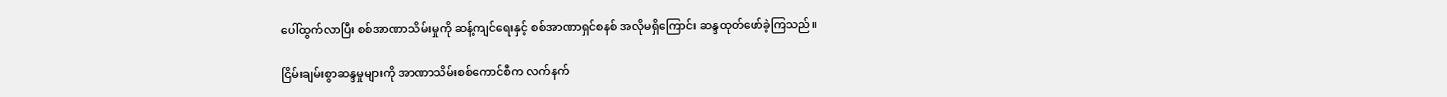ပေါ်ထွက်လာပြီး စစ်အာဏာသိမ်းမှုကို ဆန့်ကျင်ရေးနှင့် စစ်အာဏာရှင်စနစ် အလိုမရှိကြောင်း ဆန္ဒထုတ်ဖော်ခဲ့ကြသည်။

ငြိမ်းချမ်းစွာဆန္ဒမှုများကို အာဏာသိမ်းစစ်ကောင်စီက လက်နက်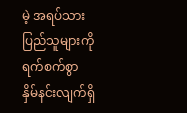မဲ့ အရပ်သားပြည်သူများကို ရက်စက်စွာ နှိမ်နင်းလျက်ရှိ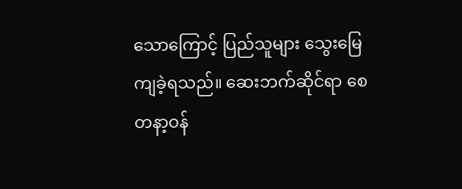သောကြောင့် ပြည်သူများ သွေးမြေကျခဲ့ရသည်။ ဆေးဘက်ဆိုင်ရာ စေတနာ့ဝန်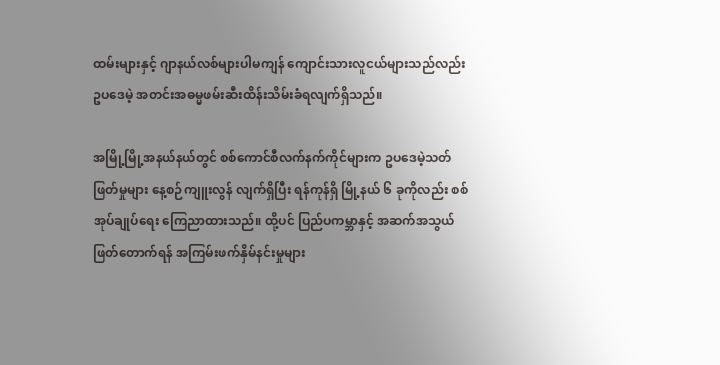ထမ်းများနှင့် ဂျာနယ်လစ်များပါမကျန် ကျောင်းသားလူငယ်များသည်လည်း ဥပဒေမဲ့ အတင်းအဓမ္မဖမ်းဆီးထိန်းသိမ်းခံရလျက်ရှိသည်။

အမြို့မြို့အနယ်နယ်တွင် စစ်ကောင်စီလက်နက်ကိုင်များက ဥပဒေမဲ့သတ်ဖြတ်မှုများ နေ့စဉ်ကျူးလွန် လျက်ရှိပြီး ရန်ကုန်ရှိ မြို့နယ် ၆ ခုကိုလည်း စစ်အုပ်ချုပ်ရေး ကြေညာထားသည်။ ထို့ပင် ပြည်ပကမ္ဘာနှင့် အဆက်အသွယ်ဖြတ်တောက်ရန် အကြမ်းဖက်နှိမ်နင်းမှုများ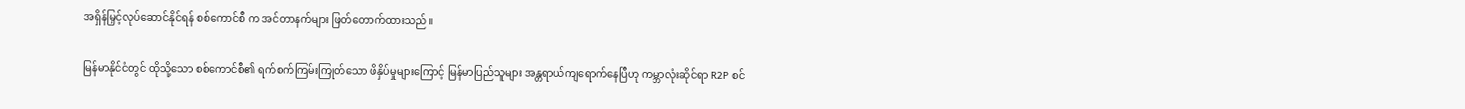အရှိန်မြှင့်လုပ်ဆောင်နိုင်ရန် စစ်ကောင်စီ က အင်တာနက်များ ဖြတ်တောက်ထားသည်။

မြန်မာနိုင်ငံတွင် ထိုသို့သော စစ်ကောင်စီ၏ ရက်စက်ကြမ်းကြုတ်သော ဖိနှိပ်မှုများကြောင့် မြန်မာပြည်သူများ အန္တရာယ်ကျရောက်နေပြီဟု ကမ္ဘာလုံးဆိုင်ရာ R2P စင်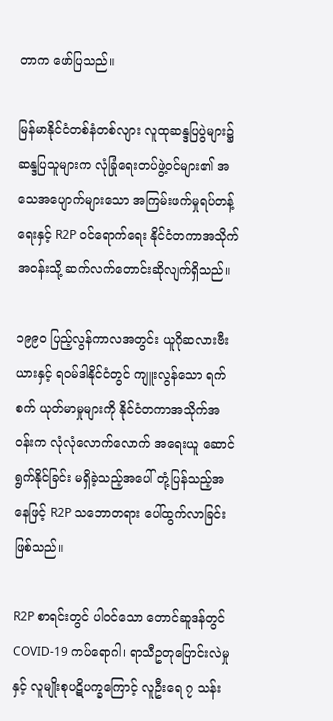တာက ဖော်ပြသည်။

မြန်မာနိုင်ငံတစ်နံတစ်လျား လူထုဆန္ဒပြပွဲများ၌ ဆန္ဒပြသူများက လုံခြုံရေးတပ်ဖွဲ့ဝင်များ၏ အသေအပျောက်များသော အကြမ်းဖက်မှုရပ်တန့်ရေးနှင့် R2P ဝင်ရောက်ရေး နိုင်ငံတကာအသိုက်အဝန်းသို့ ဆက်လက်တောင်းဆိုလျက်ရှိသည်။

၁၉၉၀ ပြည့်လွန်ကာလအတွင်း ယူဂိုဆလားဗီးယားနှင့် ရဝမ်ဒါနိုင်ငံတွင် ကျူးလွန်သော ရက်စက် ယုတ်မာမှုများကို နိုင်ငံတကာအသိုက်အဝန်းက လုံလုံလောက်လောက် အရေးယူ ဆောင်ရွက်နိုင်ခြင်း မရှိခဲ့သည့်အပေါ် တုံ့ပြန်သည့်အနေဖြင့် R2P သဘောတရား ပေါ်ထွက်လာခြင်း ဖြစ်သည်။

R2P စာရင်းတွင် ပါဝင်သော တောင်ဆူဒန်တွင် COVID-19 ကပ်ရောဂါ၊ ရာသီဥတုပြောင်းလဲမှုနှင့် လူမျိုးစုပဋိပက္ခကြောင့် လူဦးရေ ၇ သန်း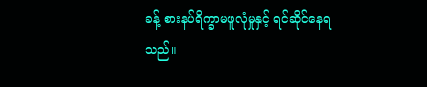ခန့် စားနပ်ရိက္ခာမဖူလုံမှုနှင့် ရင်ဆိုင်နေရသည်။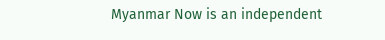Myanmar Now is an independent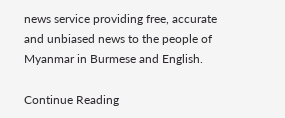news service providing free, accurate and unbiased news to the people of Myanmar in Burmese and English.

Continue Reading